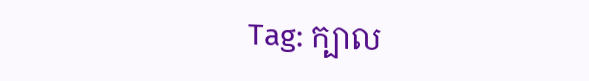Tag: ក្បាល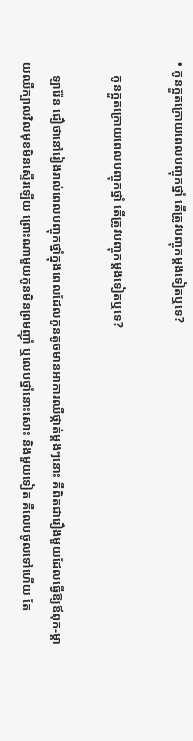• កូនក្អួតក្រោយពេលបញ្ចុកថ្នាំ តើត្រូវបញ្ចុកម្តងទៀតឬទេ?

    កូនក្អួតក្រោយពេលបញ្ចុកថ្នាំ តើត្រូវបញ្ចុកម្តងទៀតឬទេ?

    ឡារ៉ែន ជឿថានៅរៀងរាល់ពេលបញ្ចុកថ្នាំក្នុងពេលដែលកូនតូចមានអាការឈឺថ្កាត់ម្តងៗនោះ គឺពិតជារឿងមួយដែលធ្វើឱ្យឪពុក-ម្តាយឈឺក្បាលវិលមុខមិនស្ទើរឡើយ ព្រោះណាមួយកូនមិនព្រមញ៉ាំ ឬលេបថ្នាំនោះសោះ និងមួយទៀត គឺលេបចូលទៅហើយ តែ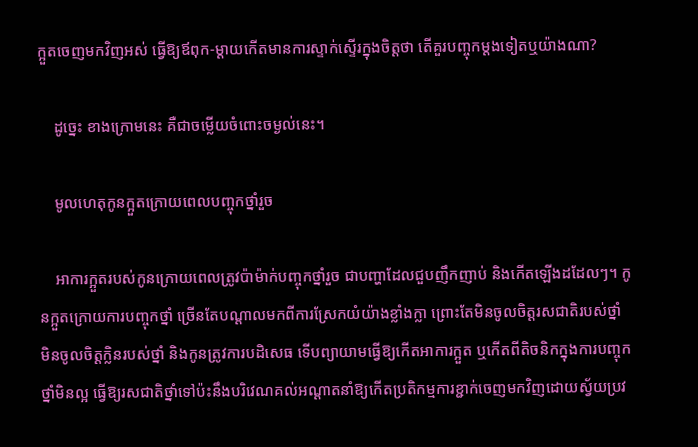ក្អួតចេញមកវិញអស់ ធ្វើឱ្យឪពុក-ម្តាយកើតមានការស្ទាក់ស្ទើរក្នុងចិត្តថា តើគួរបញ្ចុកម្តងទៀតឬយ៉ាងណា?

    ដូច្នេះ ខាងក្រោមនេះ គឺជាចម្លើយចំពោះចម្ងល់នេះ។

    មូលហេតុកូនក្អួតក្រោយពេលបញ្ចុកថ្នាំរួច

    អាការក្អួតរបស់កូនក្រោយពេលត្រូវប៉ាម៉ាក់បញ្ចុកថ្នាំរួច ជាបញ្ហាដែលជួបញឹកញាប់ និងកើតឡើងដដែលៗ។ កូនក្អួតក្រោយការបញ្ចុកថ្នាំ ច្រើនតែបណ្តាលមកពីការស្រែកយំយ៉ាងខ្លាំងក្លា ព្រោះតែមិនចូលចិត្តរសជាតិរបស់ថ្នាំ មិនចូលចិត្តក្លិនរបស់ថ្នាំ និងកូនត្រូវការបដិសេធ ទើបព្យាយាមធ្វើឱ្យកើតអាការក្អួត ឬកើតពីតិចនិកក្នុងការបញ្ចុកថ្នាំមិនល្អ ធ្វើឱ្យរសជាតិថ្នាំទៅប៉ះនឹងបរិវេណគល់អណ្តាតនាំឱ្យកើតប្រតិកម្មការខ្ជាក់ចេញមកវិញដោយស្វ័យប្រវ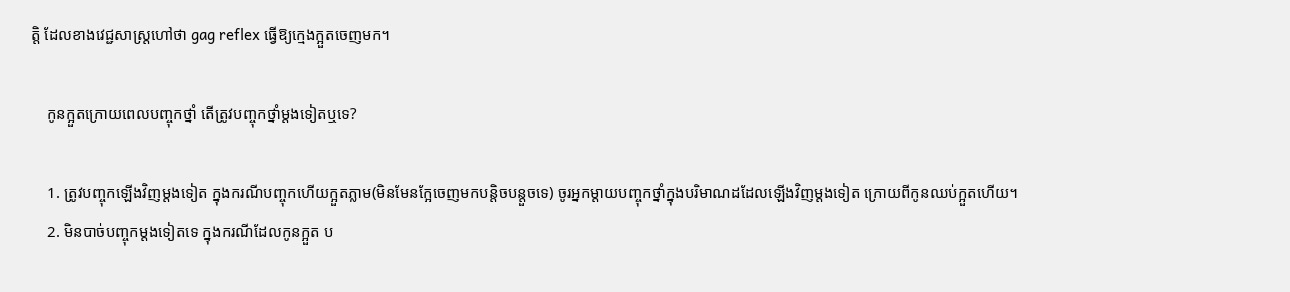ត្តិ ដែលខាងវេជ្ជសាស្រ្តហៅថា gag reflex ធ្វើឱ្យក្មេងក្អួតចេញមក។

    កូនក្អួតក្រោយពេលបញ្ចុកថ្នាំ តើត្រូវបញ្ចុកថ្នាំម្តងទៀតឬទេ?

    1. ត្រូវបញ្ចុកឡើងវិញម្តងទៀត ក្នុងករណីបញ្ចុកហើយក្អួតភ្លាម(មិនមែនក្អែចេញមកបន្តិចបន្តួចទេ) ចូរអ្នកម្តាយបញ្ចុកថ្នាំក្នុងបរិមាណដដែលឡើងវិញម្តងទៀត ក្រោយពីកូនឈប់ក្អួតហើយ។
    2. មិនបាច់បញ្ចុកម្តងទៀតទេ ក្នុងករណីដែលកូនក្អួត ប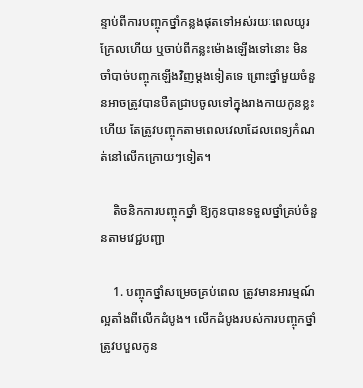ន្ទាប់ពីការបញ្ចុកថ្នាំកន្លងផុតទៅអស់រយៈពេលយូរក្រែលហើយ ឬចាប់ពីកន្លះម៉ោងឡើងទៅនោះ មិនចាំបាច់បញ្ចុកឡើងវិញម្តងទៀតទេ ព្រោះថ្នាំមួយចំនួនអាចត្រូវបានបឺតជ្រាបចូលទៅក្នុងរាងកាយកូនខ្លះហើយ តែត្រូវបញ្ចុកតាមពេលវេលាដែលពេទ្យកំណត់នៅលើកក្រោយៗទៀត។

    តិចនិកការបញ្ចុកថ្នាំ ឱ្យកូនបានទទួលថ្នាំគ្រប់ចំនួនតាមវេជ្ជបញ្ជា

    1. បញ្ចុកថ្នាំសម្រេចគ្រប់ពេល ត្រូវមានអារម្មណ៍ល្អតាំងពីលើកដំបូង។ លើកដំបូងរបស់ការបញ្ចុកថ្នាំ ត្រូវបបួលកូន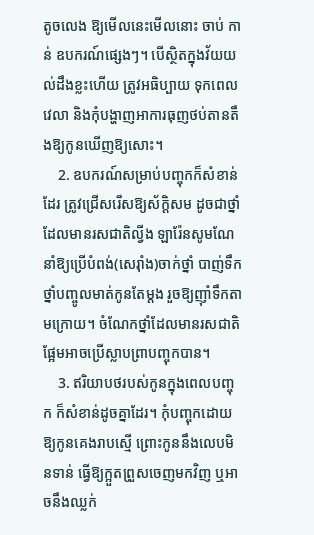តូចលេង ឱ្យមើលនេះមើលនោះ ចាប់ កាន់ ឧបករណ៍ផ្សេងៗ។ បើស្ថិតក្នុងវ័យយល់ដឹងខ្លះហើយ ត្រូវអធិប្បាយ ទុកពេលវេលា និងកុំបង្ហាញអាការធុញថប់តានតឹងឱ្យកូនឃើញឱ្យសោះ។
    2. ឧបករណ៍សម្រាប់បញ្ចុកក៏សំខាន់ដែរ ត្រូវជ្រើសរើសឱ្យស័ក្តិសម ដូចជាថ្នាំដែលមានរសជាតិល្វីង ឡារ៉ែនសូមណែនាំឱ្យប្រើបំពង់(សេរ៉ាំង)ចាក់ថ្នាំ បាញ់ទឹកថ្នាំបញ្ចូលមាត់កូនតែម្តង រួចឱ្យញ៉ាំទឹកតាមក្រោយ។ ចំណែកថ្នាំដែលមានរសជាតិផ្អែមអាចប្រើស្លាបព្រាបញ្ចុកបាន។
    3. ឥរិយាបថរបស់កូនក្នុងពេលបញ្ចុក ក៏សំខាន់ដូចគ្នាដែរ។ កុំបញ្ចុកដោយឱ្យកូនគេងរាបស្មើ ព្រោះកូននឹងលេបមិនទាន់ ធ្វើឱ្យក្អួតព្រួសចេញមកវិញ ឬអាចនឹងឈ្លក់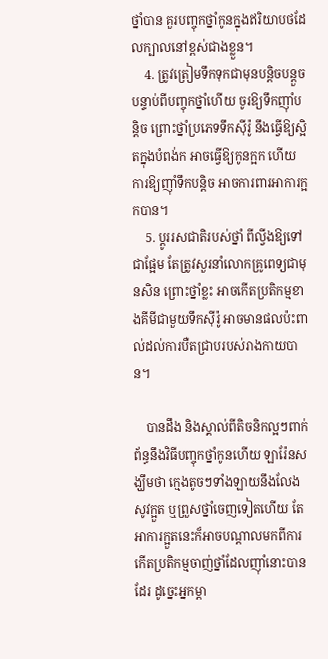ថ្នាំបាន គួរបញ្ចុកថ្នាំកូនក្នុងឥរិយាបថដែលក្បាលនៅខ្ពស់ជាងខ្លួន។
    4. ត្រូវត្រៀមទឹកទុកជាមុនបន្តិចបន្តួច បន្ទាប់ពីបញ្ចុកថ្នាំហើយ ចូរឱ្យទឹកញ៉ាំបន្តិច ព្រោះថ្នាំប្រភេទទឹកស៊ីរ៉ូ នឹងធ្វើឱ្យស្អិតក្នុងបំពង់ក អាចធ្វើឱ្យកូនក្អក ហើយការឱ្យញ៉ាំទឹកបន្តិច អាចការពារអាការក្អកបាន។
    5. ប្តូររសជាតិរបស់ថ្នាំ ពីល្វីងឱ្យទៅជាផ្អែម តែត្រូវសួរនាំលោកគ្រូពេទ្យជាមុនសិន ព្រោះថ្នាំខ្លះ អាចកើតប្រតិកម្មខាងគីមីជាមួយទឹកស៊ីរ៉ូ អាចមានផលប៉ះពាល់ដល់ការបឺតជ្រាបរបស់រាងកាយបាន។

    បានដឹង និងស្គាល់ពីតិចនិកល្អៗពាក់ព័ន្ធនឹងវិធីបញ្ចុកថ្នាំកូនហើយ ឡារ៉ែនសង្ឃឹមថា ក្មេងតូចៗទាំងឡាយនឹងលែងសូវក្អួត ឬព្រួសថ្នាំចេញទៀតហើយ តែអាការក្អួតនេះក៏អាចបណ្តាលមកពីការកើតប្រតិកម្មចាញ់ថ្នាំដែលញ៉ាំនោះបានដែរ ដូច្នេះអ្នកម្តា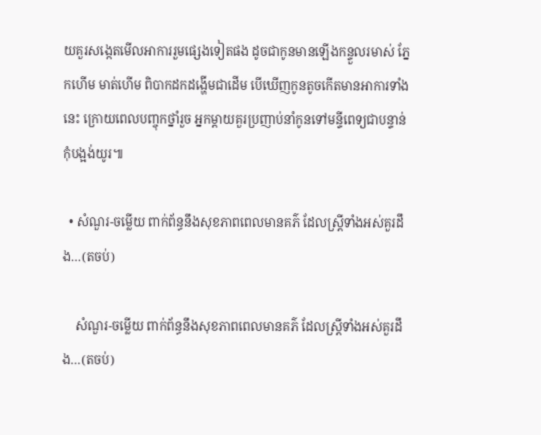យគួរសង្កេតមើលអាការរួមផ្សេងទៀតផង ដូចជាកូនមានឡើងកន្ទួលរមាស់ ភ្នែកហើម មាត់ហើម ពិបាកដកដង្ហើមជាដើម បើឃើញកូនតូចកើតមានអាការទាំងនេះ ក្រោយពេលបញ្ចុកថ្នាំរួច អ្នកម្តាយគួរប្រញាប់នាំកូនទៅមន្ទីពេទ្យជាបន្ទាន់កុំបង្អង់យូរ៕

  • សំណួរ-ចម្លើយ ពាក់ព័ន្ធនឹងសុខភាពពេលមានគភ៌ ដែលស្រ្តីទាំងអស់គួរដឹង…(តចប់)

    សំណួរ-ចម្លើយ ពាក់ព័ន្ធនឹងសុខភាពពេលមានគភ៌ ដែលស្រ្តីទាំងអស់គួរដឹង…(តចប់)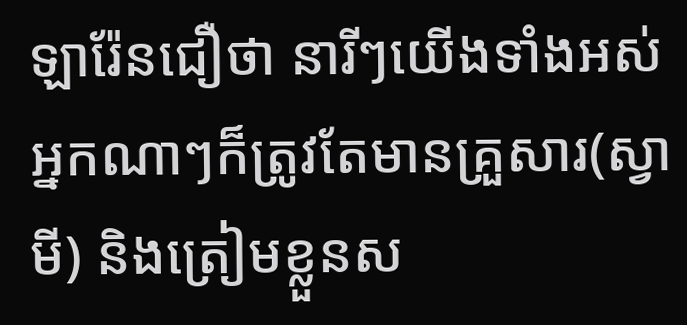ឡារ៉ែនជឿថា នារីៗយើងទាំងអស់ អ្នកណាៗក៏ត្រូវតែមានគ្រួសារ(ស្វាមី) និងត្រៀមខ្លួនស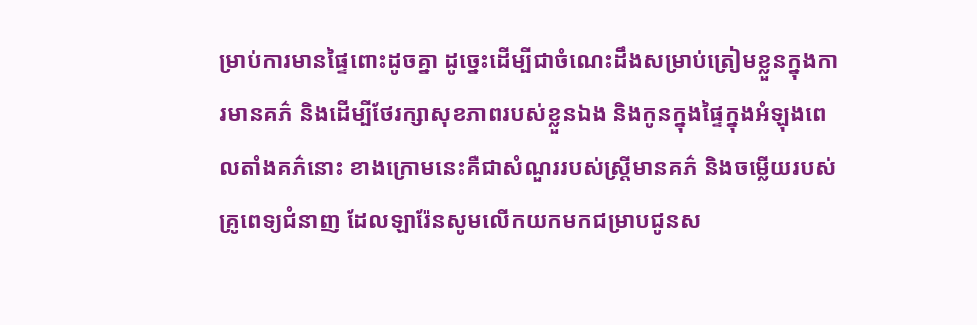ម្រាប់ការមានផ្ទៃពោះដូចគ្នា ដូច្នេះដើម្បីជាចំណេះដឹងសម្រាប់ត្រៀមខ្លួនក្នុងការមានគភ៌ និងដើម្បីថែរក្សាសុខភាពរបស់ខ្លួនឯង និងកូនក្នុងផ្ទៃក្នុងអំឡុងពេលតាំងគភ៌នោះ ខាងក្រោមនេះគឺជាសំណួររបស់ស្ត្រីមានគភ៌ និងចម្លើយរបស់គ្រូពេទ្យជំនាញ ដែលឡារ៉ែនសូមលើកយកមកជម្រាបជូនស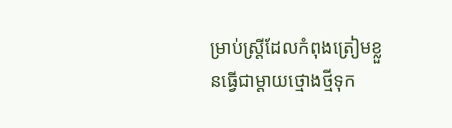ម្រាប់ស្ត្រីដែលកំពុងត្រៀមខ្លួនធ្វើជាម្ដាយថ្មោងថ្មីទុក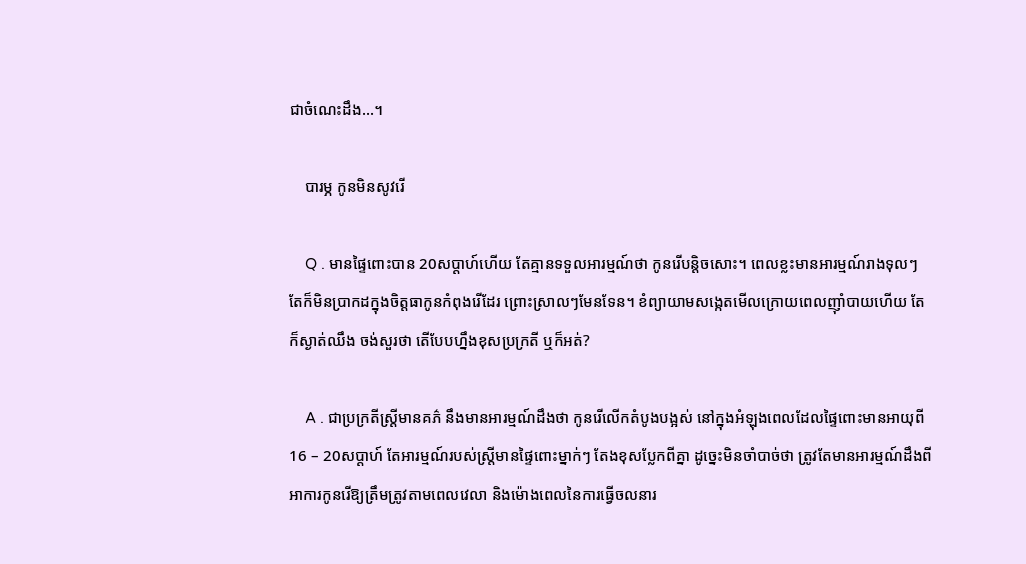ជាចំណេះដឹង…។

    បារម្ភ កូនមិនសូវរើ

    Q . មានផ្ទៃពោះបាន 20សប្តាហ៍ហើយ តែគ្មានទទួលអារម្មណ៍ថា កូនរើបន្តិចសោះ។ ពេលខ្លះមានអារម្មណ៍រាងទុលៗ តែក៏មិនប្រាកដក្នុងចិត្តធាកូនកំពុងរើដែរ ព្រោះស្រាលៗមែនទែន។ ខំព្យាយាមសង្កេតមើលក្រោយពេលញ៉ាំបាយហើយ តែក៏ស្ងាត់ឈឹង ចង់សួរថា តើបែបហ្នឹងខុសប្រក្រតី ឬក៏អត់?

    A . ជាប្រក្រតីស្ត្រីមានគភ៌ នឹងមានអារម្មណ៍ដឹងថា កូនរើលើកតំបូងបង្អស់ នៅក្នុងអំឡុងពេលដែលផ្ទៃពោះមានអាយុពី 16 – 20សប្តាហ៍ តែអារម្មណ៍របស់ស្ត្រីមានផ្ទៃពោះម្នាក់ៗ តែងខុសប្លែកពីគ្នា ដូច្នេះមិនចាំបាច់ថា ត្រូវតែមានអារម្មណ៍ដឹងពីអាការកូនរើឱ្យត្រឹមត្រូវតាមពេលវេលា និងម៉ោងពេលនៃការធ្វើចលនារ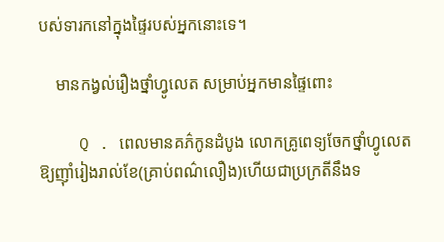បស់ទារកនៅក្នុងផ្ទៃរបស់អ្នកនោះទេ។

    មានកង្វល់រឿងថ្នាំហ្វូលេត សម្រាប់អ្នកមានផ្ទៃពោះ

    Q . ពេលមានគភ៌កូនដំបូង លោកគ្រូពេទ្យចែកថ្នាំហ្វូលេតឱ្យញ៉ាំរៀងរាល់ខែ(គ្រាប់ពណ៌លឿង)ហើយជាប្រក្រតីនឹងទ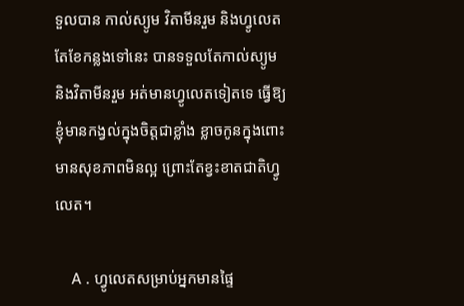ទួលបាន កាល់ស្យូម វិតាមីនរួម និងហ្វូលេត តែខែកន្លងទៅនេះ បានទទួលតែកាល់ស្យូម និងវិតាមីនរួម អត់មានហ្វូលេតទៀតទេ ធ្វើឱ្យខ្ញុំមានកង្វល់ក្នុងចិត្តជាខ្លាំង ខ្លាចកូនក្នុងពោះមានសុខភាពមិនល្អ ព្រោះតែខ្វះខាតជាតិហ្វូលេត។

    A . ហ្វូលេតសម្រាប់អ្នកមានផ្ទៃ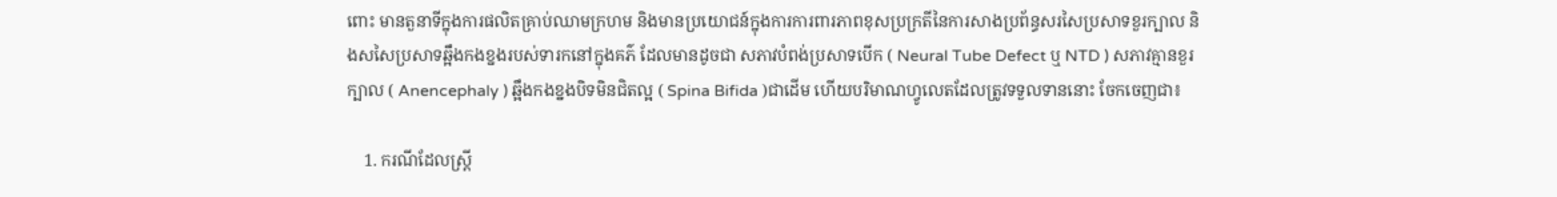ពោះ មានតួនាទីក្នុងការផលិតគ្រាប់ឈាមក្រហម និងមានប្រយោជន៍ក្នុងការការពារភាពខុសប្រក្រតីនៃការសាងប្រព័ន្ធសរសៃប្រសាទខួរក្បាល និងសសៃប្រសាទឆ្អឹងកងខ្នងរបស់ទារកនៅក្នុងគភ៌ ដែលមានដូចជា សភាវបំពង់ប្រសាទបើក ( Neural Tube Defect ឬ NTD ) សភាវគ្មានខួរក្បាល ( Anencephaly ) ឆ្អឹងកងខ្នងបិទមិនជិតល្អ ( Spina Bifida )ជាដើម ហើយបរិមាណហ្វូលេតដែលត្រូវទទួលទាននោះ ចែកចេញជា៖

    1. ករណីដែលស្ត្រី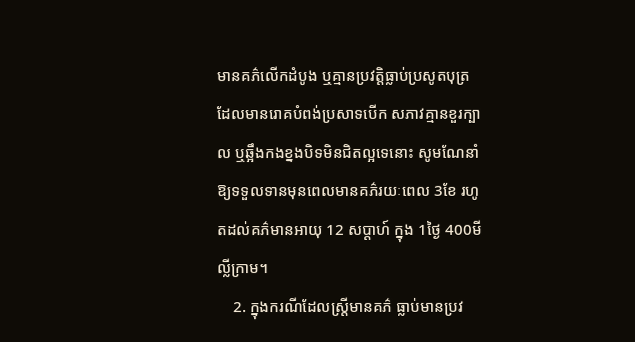មានគភ៌លើកដំបូង ឬគ្មានប្រវត្តិធ្លាប់ប្រសូតបុត្រដែលមានរោគបំពង់ប្រសាទបើក សភាវគ្មានខួរក្បាល ឬឆ្អឹងកងខ្នងបិទមិនជិតល្អទេនោះ សូមណែនាំឱ្យទទួលទានមុនពេលមានគភ៌រយៈពេល 3ខែ រហូតដល់គភ៌មានអាយុ 12 សប្តាហ៍ ក្នុង 1ថ្ងៃ 400មីល្លីក្រាម។
    2. ក្នុងករណីដែលស្រ្តីមានគភ៌ ធ្លាប់មានប្រវ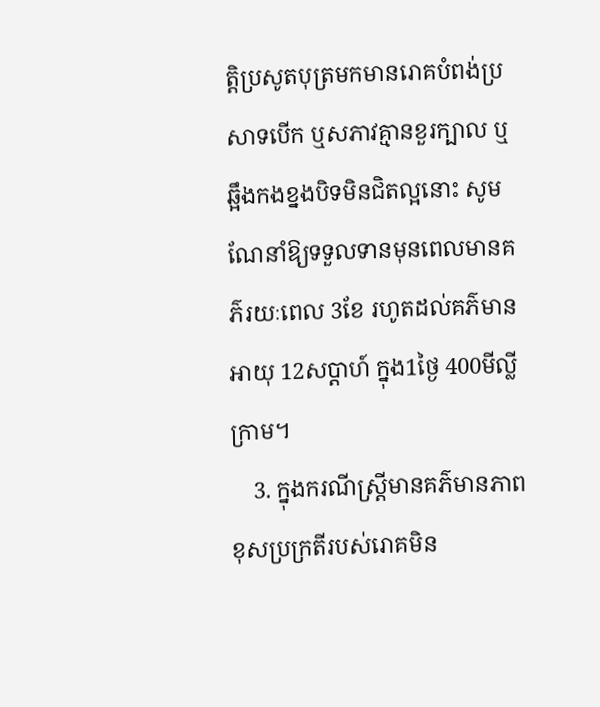ត្តិប្រសូតបុត្រមកមានរោគបំពង់ប្រសាទបើក ឬសភាវគ្មានខួរក្បាល ឬឆ្អឹងកងខ្នងបិទមិនជិតល្អនោះ សូមណែនាំឱ្យទទួលទានមុនពេលមានគភ៌រយៈពេល 3ខែ រហូតដល់គភ៌មានអាយុ 12សប្តាហ៍ ក្នុង1ថ្ងៃ 400មីល្លីក្រាម។
    3. ក្នុងករណីស្រ្តីមានគភ៌មានភាពខុសប្រក្រតីរបស់រោគមិន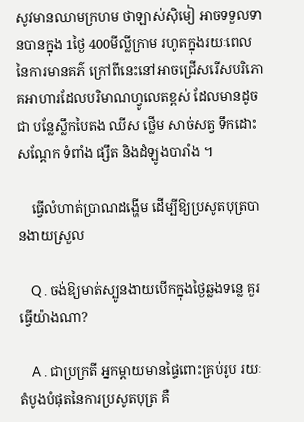សូវមានឈាមក្រហម ថាឡាស់ស៊ិមៀ អាចទទួលទានបានក្នុង 1ថ្ងៃ 400មីល្លីក្រាម រហូតក្នុងរយៈពេលនៃការមានគភ៌ ក្រៅពីនេះនៅអាចជ្រើសរើសបរិភោគអាហារដែលបរិមាណហ្វូលេតខ្ពស់ ដែលមានដូចជា បន្លែស្លឹកបៃតង ឈីស ថ្លើម សាច់សត្វ ទឹកដោះ សណ្តែក ទំពាំង ផ្សឹត និងដំឡូងបារាំង ។

    ធ្វើលំហាត់ប្រាណដង្ហើម ដើម្បីឱ្យប្រសូតបុត្របានងាយស្រួល

    Q . ចង់ឱ្យមាត់ស្បូនងាយបើកក្នុងថ្ងៃឆ្លងទន្លេ គួរធ្វើយ៉ាងណា?

    A . ជាប្រក្រតី អ្នកម្តាយមានផ្ទៃពោះគ្រប់រូប រយៈតំបូងបំផុតនៃការប្រសូតបុត្រ គឺ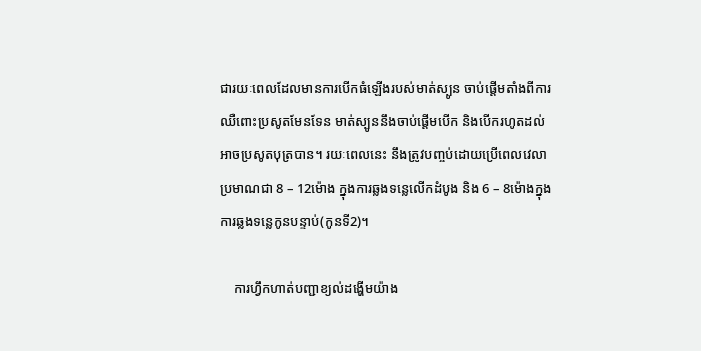ជារយៈពេលដែលមានការបើកធំឡើងរបស់មាត់ស្បូន ចាប់ផ្តើមតាំងពីការឈឺពោះប្រសូតមែនទែន មាត់ស្បូននឹងចាប់ផ្តើមបើក និងបើករហូតដល់អាចប្រសូតបុត្របាន។ រយៈពេលនេះ នឹងត្រូវបញ្ចប់ដោយប្រើពេលវេលាប្រមាណជា 8 – 12ម៉ោង ក្នុងការឆ្លងទន្លេលើកដំបូង និង 6 – 8ម៉ោងក្នុងការឆ្លងទន្លេកូនបន្ទាប់(កូនទី2)។

    ការហ្វឹកហាត់បញ្ជាខ្យល់ដង្ហើមយ៉ាង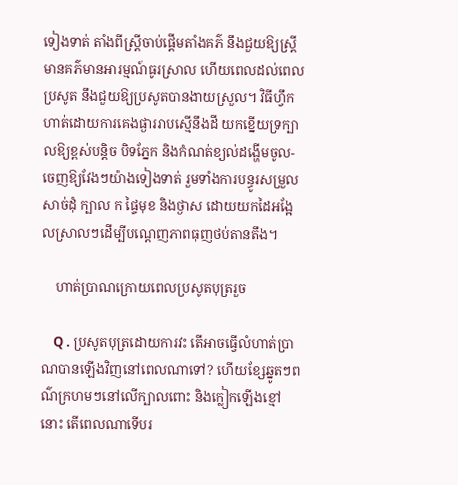ទៀងទាត់ តាំងពីស្រ្តីចាប់ផ្តើមតាំងគភ៌ នឹងជួយឱ្យស្ត្រីមានគភ៌មានអារម្មណ៍ធូរស្រាល ហើយពេលដល់ពេលប្រសូត នឹងជួយឱ្យប្រសូតបានងាយស្រួល។ វិធីហ្វឹកហាត់ដោយការគេងផ្ងាររាបស្មើនឹងដី យកខ្នើយទ្រក្បាលឱ្យខ្ពស់បន្តិច បិទភ្នែក និងកំណត់ខ្យល់ដង្ហើមចូល-ចេញឱ្យវែងៗយ៉ាងទៀងទាត់ រួមទាំងការបន្ធូរសម្រួលសាច់ដុំ ក្បាល ក ផ្ទៃមុខ និងថ្ងាស ដោយយកដៃអង្អែលស្រាលៗដើម្បីបណ្តេញភាពធុញថប់តានតឹង។

    ហាត់ប្រាណក្រោយពេលប្រសូតបុត្ររួច

    Q . ប្រសូតបុត្រដោយការវះ តើអាចធ្វើលំហាត់ប្រាណបានឡើងវិញនៅពេលណាទៅ? ហើយខ្សែឆ្នូតៗពណ៌ក្រហមៗនៅលើក្បាលពោះ និងក្លៀកឡើងខ្មៅនោះ តើពេលណាទើបរ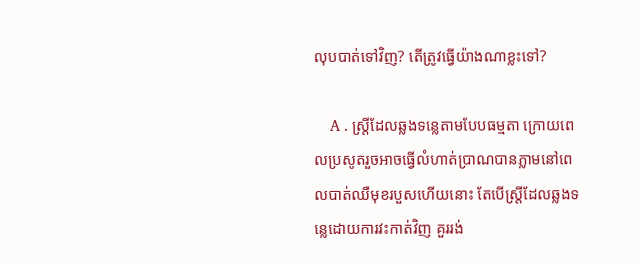លុបបាត់ទៅវិញ? តើត្រូវធ្វើយ៉ាងណាខ្លះទៅ?

    A . ស្ត្រីដែលឆ្លងទន្លេតាមបែបធម្មតា ក្រោយពេលប្រសូតរួចអាចធ្វើលំហាត់ប្រាណបានភ្លាមនៅពេលបាត់ឈឺមុខរបួសហើយនោះ តែបើស្ត្រីដែលឆ្លងទន្លេដោយការវះកាត់វិញ គួររង់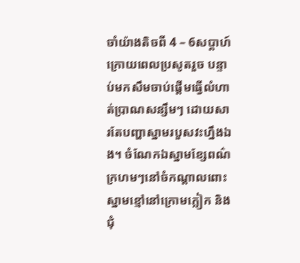ចាំយ៉ាងតិចពី 4 – 6សប្តាហ៍ក្រោយពេលប្រសូតរួច បន្ទាប់មកសឹមចាប់ផ្តើមធ្វើលំហាត់ប្រាណសន្សឹមៗ ដោយសារតែបញ្ហាស្នាមរបួសវះហ្នឹងឯង។ ចំណែកឯស្នាមខ្សែពណ៌ក្រហមៗនៅចំកណ្តាលពោះ ស្នាមខ្មៅនៅក្រោមក្លៀក និងជុំ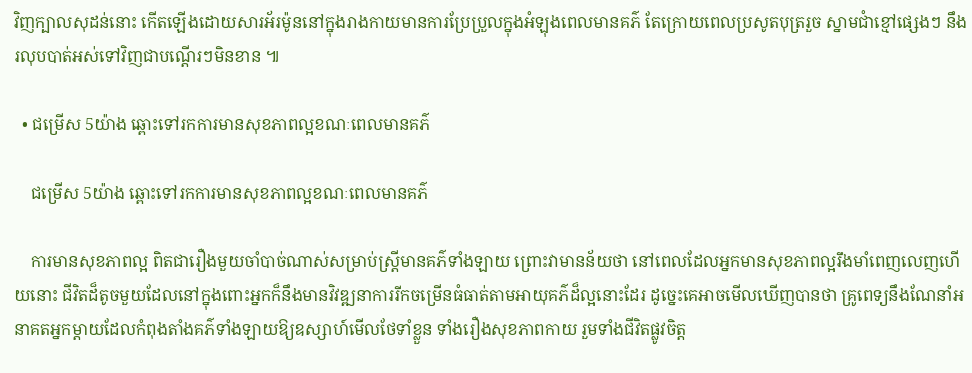វិញក្បាលសុដន់នោះ កើតឡើងដោយសារអ័រម៉ូននៅក្នុងរាងកាយមានការប្រែប្រួលក្នុងអំឡុងពេលមានគភ៌ តែក្រោយពេលប្រសូតបុត្ររួច ស្នាមជាំខ្មៅផ្សេងៗ នឹងរលុបបាត់អស់ទៅវិញជាបណ្តើរៗមិនខាន ៕

  • ជម្រើស 5យ៉ាង ឆ្ពោះទៅរកការមានសុខភាពល្អខណៈពេលមានគភ៌

    ជម្រើស 5យ៉ាង ឆ្ពោះទៅរកការមានសុខភាពល្អខណៈពេលមានគភ៌

    ការមានសុខភាពល្អ ពិតជារឿងមួយចាំបាច់ណាស់សម្រាប់ស្រ្តីមានគភ៌ទាំងឡាយ ព្រោះវាមានន័យថា នៅពេលដែលអ្នកមានសុខភាពល្អរឹងមាំពេញលេញហើយនោះ ជីវិតដ៏តូចមួយដែលនៅក្នុងពោះអ្នកក៏នឹងមានវិវឌ្ឍនាការរីកចម្រើនធំធាត់តាមអាយុគភ៌ដ៏ល្អនោះដែរ ដូច្នេះគេអាចមើលឃើញបានថា គ្រូពេទ្យនឹងណែនាំអនាគតអ្នកម្តាយដែលកំពុងតាំងគភ៌ទាំងឡាយឱ្យឧស្សាហ៍មើលថែទាំខ្លួន ទាំងរឿងសុខភាពកាយ រួមទាំងជីវិតផ្លូវចិត្ត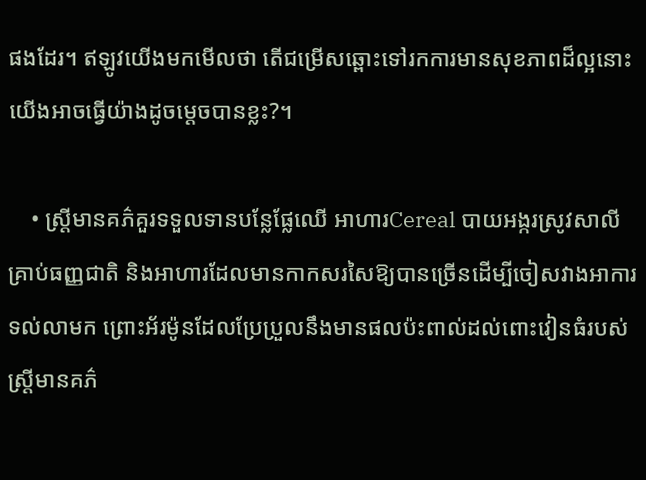ផងដែរ។ ឥឡូវយើងមកមើលថា តើជម្រើសឆ្ពោះទៅរកការមានសុខភាពដ៏ល្អនោះ យើងអាចធ្វើយ៉ាងដូចម្តេចបានខ្លះ?។

    • ស្ត្រីមានគភ៌គួរទទួលទានបន្លែផ្លែឈើ អាហារCereal បាយអង្ករស្រូវសាលី គ្រាប់ធញ្ញជាតិ និងអាហារដែលមានកាកសរសៃឱ្យបានច្រើនដើម្បីចៀសវាងអាការទល់លាមក ព្រោះអ័រម៉ូនដែលប្រែប្រួលនឹងមានផលប៉ះពាល់ដល់ពោះវៀនធំរបស់ស្ត្រីមានគភ៌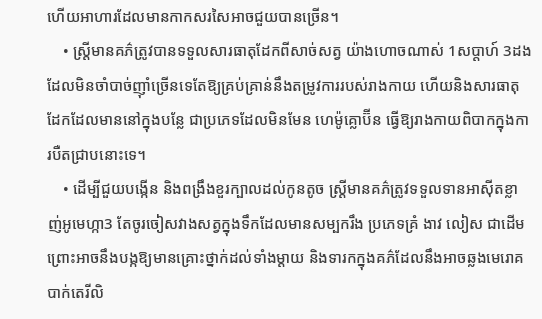ហើយអាហារដែលមានកាកសរសៃអាចជួយបានច្រើន។
    • ស្ត្រីមានគភ៌ត្រូវបានទទួលសារធាតុដែកពីសាច់សត្វ យ៉ាងហោចណាស់ 1សប្តាហ៍ 3ដង ដែលមិនចាំបាច់ញ៉ាំច្រើនទេតែឱ្យគ្រប់គ្រាន់នឹងតម្រូវការរបស់រាងកាយ ហើយនិងសារធាតុដែកដែលមាននៅក្នុងបន្លែ ជាប្រភេទដែលមិនមែន ហេម៉ូគ្លោប៊ីន ធ្វើឱ្យរាងកាយពិបាកក្នុងការបឺតជ្រាបនោះទេ។
    • ដើម្បីជួយបង្កើន និងពង្រឹងខួរក្បាលដល់កូនតូច ស្រ្តីមានគភ៌ត្រូវទទួលទានអាស៊ីតខ្លាញ់អូមេហ្កា3 តែចូរចៀសវាងសត្វក្នុងទឹកដែលមានសម្បករឹង ប្រភេទគ្រំ ងាវ លៀស ជាដើម ព្រោះអាចនឹងបង្កឱ្យមានគ្រោះថ្នាក់ដល់ទាំងម្តាយ និងទារកក្នុងគភ៌ដែលនឹងអាចឆ្លងមេរោគបាក់តេរីលិ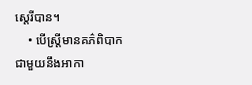ស្តេរីបាន។
    • បើស្ត្រីមានគភ៌ពិបាកជាមួយនឹងអាកា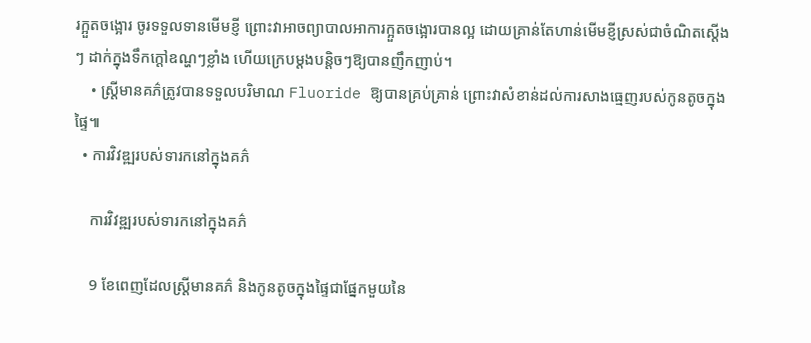រក្អួតចង្អោរ ចូរទទួលទានមើមខ្ញី ព្រោះវាអាចព្យាបាលអាការក្អួតចង្អោរបានល្អ ដោយគ្រាន់តែហាន់មើមខ្ញីស្រស់ជាចំណិតស្ដើងៗ ដាក់ក្នុងទឹកក្តៅឧណ្ហៗខ្លាំង ហើយក្រេបម្តងបន្តិចៗឱ្យបានញឹកញាប់។
    • ស្ត្រីមានគភ៌ត្រូវបានទទួលបរិមាណ Fluoride ឱ្យបានគ្រប់គ្រាន់ ព្រោះវាសំខាន់ដល់ការសាងធ្មេញរបស់កូនតូចក្នុងផ្ទៃ៕
  • ការវិវឌ្ឍរបស់ទារកនៅក្នុងគភ៌

    ការវិវឌ្ឍរបស់ទារកនៅក្នុងគភ៌

    9 ខែពេញដែលស្ត្រីមានគភ៌ និងកូនតូចក្នុងផ្ទៃជាផ្នែកមួយនៃ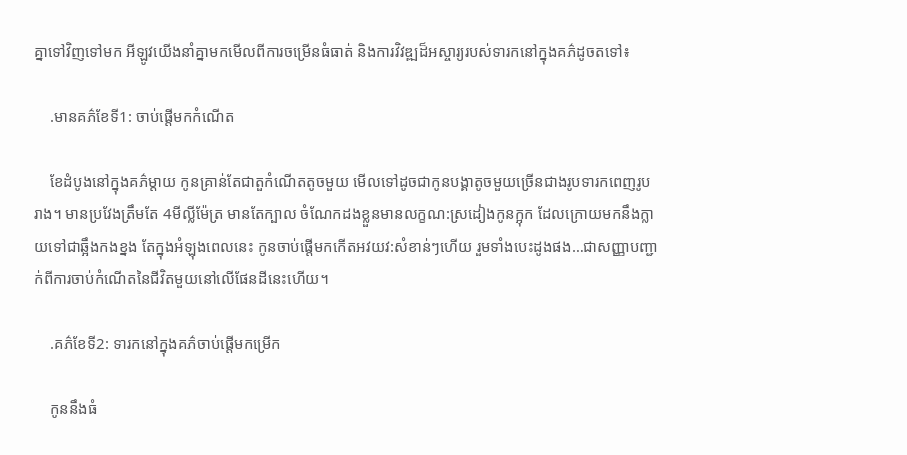គ្នាទៅវិញទៅមក អីឡូវយើងនាំគ្នាមកមើលពីការចម្រើនធំធាត់ និងការវិវឌ្ឍដ៏អស្ចារ្យរបស់ទារកនៅក្នុងគភ៌ដូចតទៅ៖

    .មានគភ៌ខែទី1: ចាប់ផ្តើមកកំណើត

    ខែដំបូងនៅក្នុងគភ៌ម្តាយ កូនគ្រាន់តែជាតួកំណើតតូចមួយ មើលទៅដូចជាកូនបង្គាតូចមួយច្រើនជាងរូបទារកពេញរូបរាង។ មានប្រវែងត្រឹមតែ 4មីល្លីម៉ែត្រ មានតែក្បាល ចំណែកដងខ្លួនមានលក្ខណ:ស្រដៀងកូនក្អុក ដែលក្រោយមកនឹងក្លាយទៅជាឆ្អឹងកងខ្នង តែក្នុងអំឡុងពេលនេះ កូនចាប់ផ្តើមកកើតអវយវ:សំខាន់ៗហើយ រួមទាំងបេះដូងផង…ជាសញ្ញាបញ្ជាក់ពីការចាប់កំណើតនៃជីវិតមួយនៅលើផែនដីនេះហើយ។

    .គភ៌ខែទី2: ទារកនៅក្នុងគភ៌ចាប់ផ្តើមកម្រើក

    កូននឹងធំ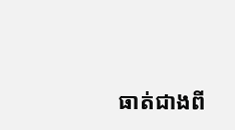ធាត់ជាងពី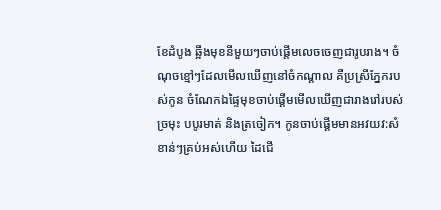ខែដំបូង ឆ្អឹងមុខនីមួយៗចាប់ផ្តើមលេចចេញជារូបរាង។ ចំណុចខ្មៅៗដែលមើលឃើញនៅចំកណ្តាល គឺប្រស្រីភ្នែករបស់កូន ចំណែកឯផ្ទៃមុខចាប់ផ្តើមមើលឃើញជារាងរៅរបស់ច្រមុះ បបូរមាត់ និងត្រចៀក។ កូនចាប់ផ្តើមមានអវយវ:សំខាន់ៗគ្រប់អស់ហើយ ដៃជើ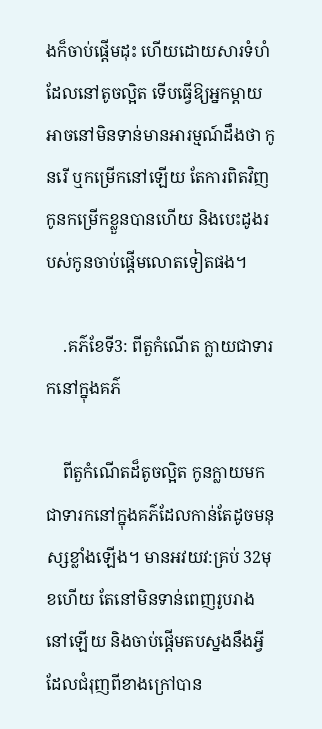ងក៏ចាប់ផ្តើមដុះ ហើយដោយសារទំហំដែលនៅតូចល្អិត ទើបធ្វើឱ្យអ្នកម្តាយអាចនៅមិនទាន់មានអារម្មណ៍ដឹងថា កូនរើ ឬកម្រើកនៅឡើយ តែការពិតវិញ កូនកម្រើកខ្លួនបានហើយ និងបេះដូងរបស់កូនចាប់ផ្តើមលោតទៀតផង។

    .គភ៌ខែទី3: ពីតួកំណើត ក្លាយជាទារកនៅក្នុងគភ៌

    ពីតួកំណើតដ៏តូចល្អិត កូនក្លាយមកជាទារកនៅក្នុងគភ៌ដែលកាន់តែដូចមនុស្សខ្លាំងឡើង។ មានអវយវ:គ្រប់ 32មុខហើយ តែនៅមិនទាន់ពេញរូបរាងនៅឡើយ និងចាប់ផ្តើមតបស្នងនឹងអ្វីដែលជំរុញពីខាងក្រៅបាន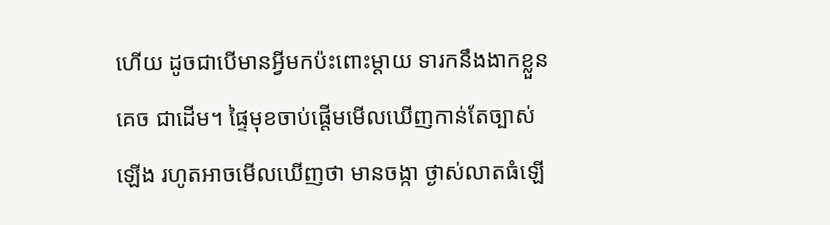ហើយ ដូចជាបើមានអ្វីមកប៉ះពោះម្តាយ ទារកនឹងងាកខ្លួនគេច ជាដើម។ ផ្ទៃមុខចាប់ផ្តើមមើលឃើញកាន់តែច្បាស់ឡើង រហូតអាចមើលឃើញថា មានចង្កា ថ្ងាស់លាតធំឡើ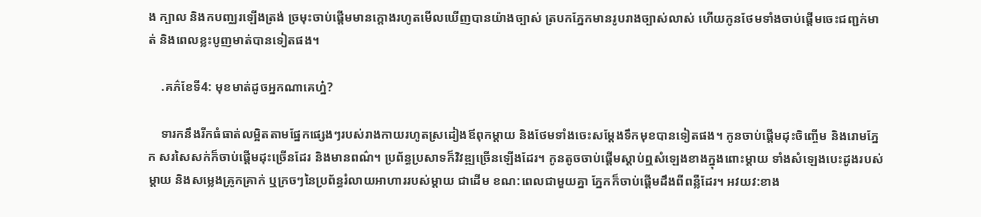ង ក្បាល និងកបញ្ឈរឡើងត្រង់ ច្រមុះចាប់ផ្តើមមានក្តោងរហូតមើលឃើញបានយ៉ាងច្បាស់ ត្របកភ្នែកមានរូបរាងច្បាស់លាស់ ហើយកូនថែមទាំងចាប់ផ្តើមចេះជញ្ជក់មាត់ និងពេលខ្លះបូញមាត់បានទៀតផង។

    .គភ៌ខែទី4: មុខមាត់ដូចអ្នកណាគេហ្ន៎?

    ទារកនឹងរីកធំធាត់លម្អិតតាមផ្នែកផ្សេងៗរបស់រាងកាយរហូតស្រដៀងឪពុកម្តាយ និងថែមទាំងចេះសម្តែងទឹកមុខបានទៀតផង។ កូនចាប់ផ្តើមដុះចិញ្ចើម និងរោមភ្នែក សរសៃសក់ក៏ចាប់ផ្តើមដុះច្រើនដែរ និងមានពណ៌។ ប្រព័ន្ធប្រសាទក៏វិវឌ្ឍច្រើនឡើងដែរ។ កូនតូចចាប់ផ្តើមស្តាប់ឮសំឡេងខាងក្នុងពោះម្តាយ ទាំងសំឡេងបេះដូងរបស់ម្តាយ និងសម្លេងគ្រូកគ្រាក់ ឬក្រចៗនៃប្រព័ន្ធរំលាយអាហាររបស់ម្តាយ ជាដើម ខណ:ពេលជាមួយគ្នា ភ្នែកក៏ចាប់ផ្តើមដឹងពីពន្លឺដែរ។ អវយវ:ខាង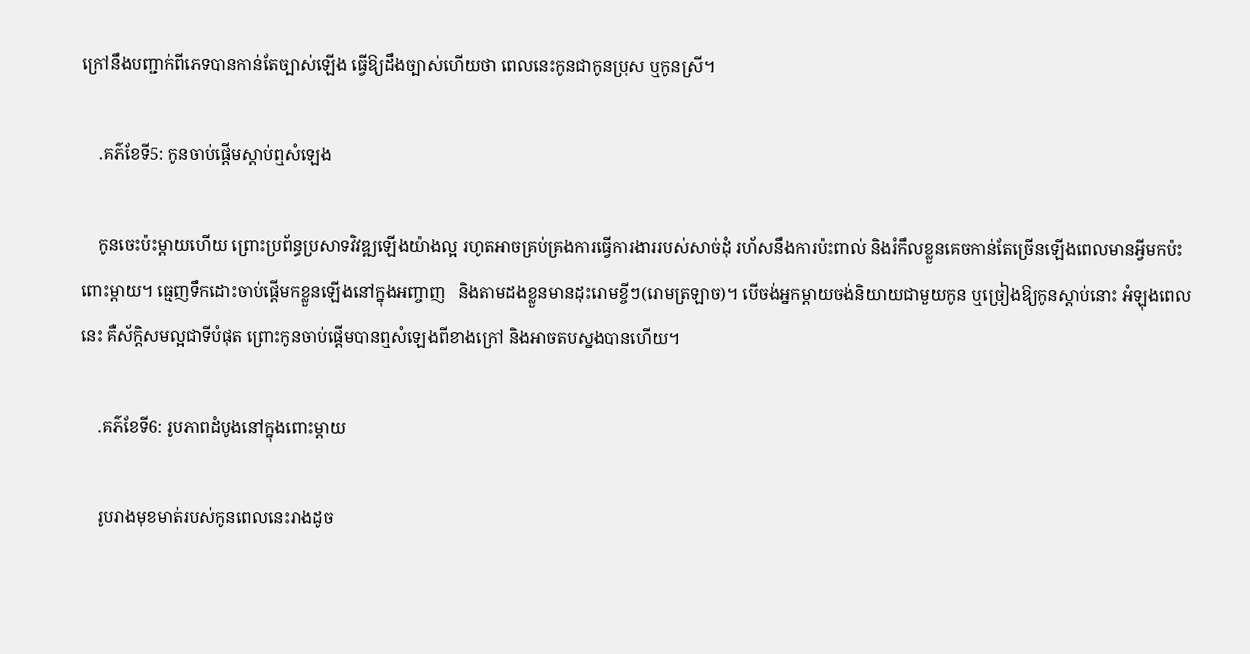ក្រៅនឹងបញ្ជាក់ពីភេទបានកាន់តែច្បាស់ឡើង ធ្វើឱ្យដឹងច្បាស់ហើយថា ពេលនេះកូនជាកូនប្រុស ឬកូនស្រី។

    .គភ៌ខែទី5: កូនចាប់ផ្តើមស្តាប់ឮសំឡេង

    កូនចេះប៉ះម្តាយហើយ ព្រោះប្រព័ន្ធប្រសាទវិវឌ្ឍឡើងយ៉ាងល្អ រហូតអាចគ្រប់គ្រងការធ្វើការងាររបស់សាច់ដុំ រហ័សនឹងការប៉ះពាល់ និងរំកឹលខ្លួនគេចកាន់តែច្រើនឡើងពេលមានអ្វីមកប៉ះពោះម្តាយ។ ធ្មេញទឹកដោះចាប់ផ្តើមកខ្លួនឡើងនៅក្នុងអញ្ចាញ   និងតាមដងខ្លួនមានដុះរោមខ្ចីៗ(រោមត្រឡាច)។ បើចង់អ្នកម្តាយចង់និយាយជាមួយកូន ឬច្រៀងឱ្យកូនស្តាប់នោះ អំឡុងពេលនេះ គឺស័ក្តិសមល្អជាទីបំផុត ព្រោះកូនចាប់ផ្តើមបានឮសំឡេងពីខាងក្រៅ និងអាចតបស្នងបានហើយ។

    .គភ៌ខែទី6: រូបភាពដំបូងនៅក្នុងពោះម្តាយ

    រូបរាងមុខមាត់របស់កូនពេលនេះរាងដូច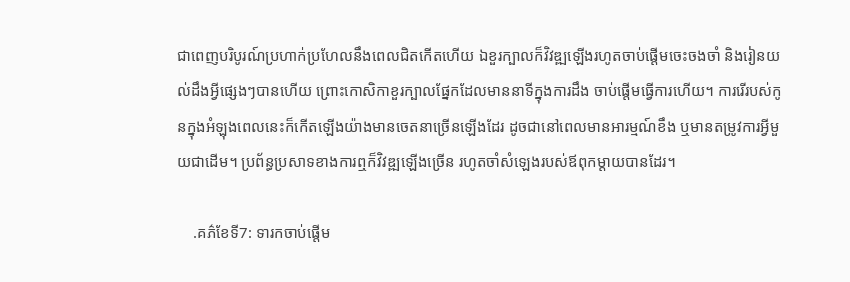ជាពេញបរិបូរណ៍ប្រហាក់ប្រហែលនឹងពេលជិតកើតហើយ ឯខួរក្បាលក៏វិវឌ្ឍឡើងរហូតចាប់ផ្តើមចេះចងចាំ និងរៀនយល់ដឹងអ្វីផ្សេងៗបានហើយ ព្រោះកោសិកាខួរក្បាលផ្នែកដែលមាននាទីក្នុងការដឹង ចាប់ផ្តើមធ្វើការហើយ។ ការរើរបស់កូនក្នុងអំឡុងពេលនេះក៏កើតឡើងយ៉ាងមានចេតនាច្រើនឡើងដែរ ដូចជានៅពេលមានអារម្មណ៍ខឹង ឬមានតម្រូវការអ្វីមួយជាដើម។ ប្រព័ន្ធប្រសាទខាងការឮក៏វិវឌ្ឍឡើងច្រើន រហូតចាំសំឡេងរបស់ឪពុកម្តាយបានដែរ។

    .គភ៌ខែទី7: ទារកចាប់ផ្តើម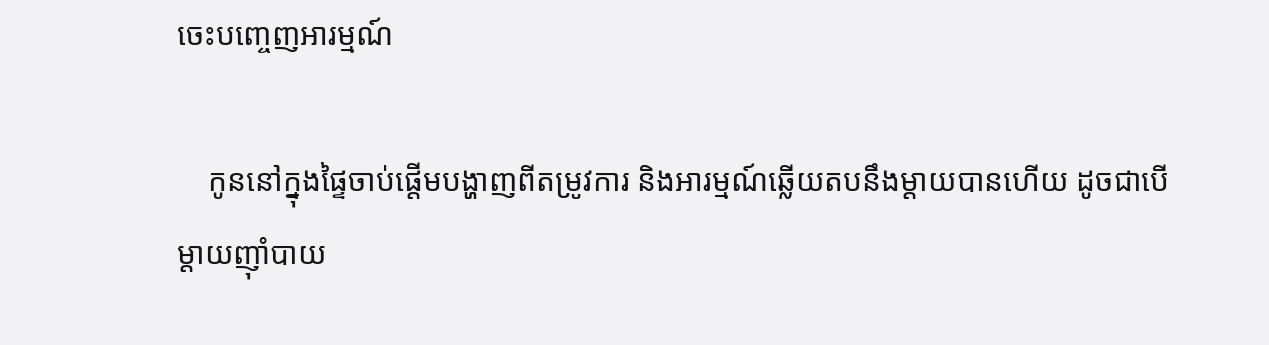ចេះបញ្ចេញអារម្មណ៍

    កូននៅក្នុងផ្ទៃចាប់ផ្តើមបង្ហាញពីតម្រូវការ និងអារម្មណ៍ឆ្លើយតបនឹងម្តាយបានហើយ ដូចជាបើម្តាយញ៉ាំបាយ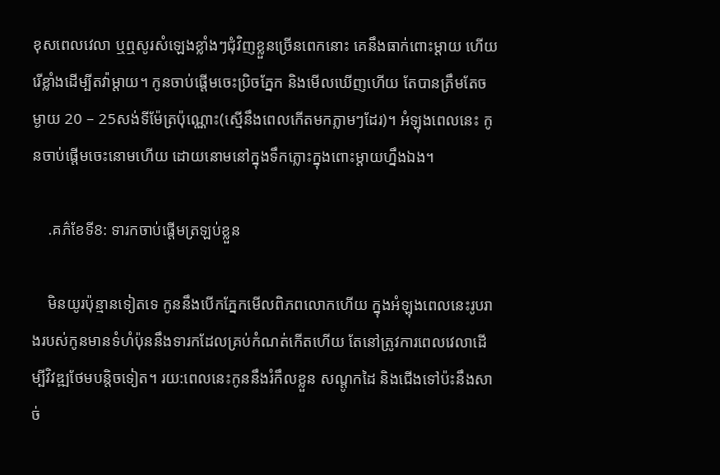ខុសពេលវេលា ឬឮសូរសំឡេងខ្លាំងៗជុំវិញខ្លួនច្រើនពេកនោះ គេនឹងធាក់ពោះម្ដាយ ហើយរើខ្លាំងដើម្បីតវ៉ាម្តាយ។ កូនចាប់ផ្តើមចេះប្រិចភ្នែក និងមើលឃើញហើយ តែបានត្រឹមតែចម្ងាយ 20 – 25សង់ទីម៉ែត្រប៉ុណ្ណោះ(ស្មើនឹងពេលកើតមកភ្លាមៗដែរ)។ អំឡុងពេលនេះ កូនចាប់ផ្តើមចេះនោមហើយ ដោយនោមនៅក្នុងទឹកភ្លោះក្នុងពោះម្ដាយហ្នឹងឯង។

    .គភ៌ខែទី8: ទារកចាប់ផ្តើមត្រឡប់ខ្លួន

    មិនយូរប៉ុន្មានទៀតទេ កូននឹងបើកភ្នែកមើលពិភពលោកហើយ ក្នុងអំឡុងពេលនេះរូបរាងរបស់កូនមានទំហំប៉ុននឹងទារកដែលគ្រប់កំណត់កើតហើយ តែនៅត្រូវការពេលវេលាដើម្បីវិវឌ្ឍថែមបន្តិចទៀត។ រយ:ពេលនេះកូននឹងរំកឹលខ្លួន សណ្តូកដៃ និងជើងទៅប៉ះនឹងសាច់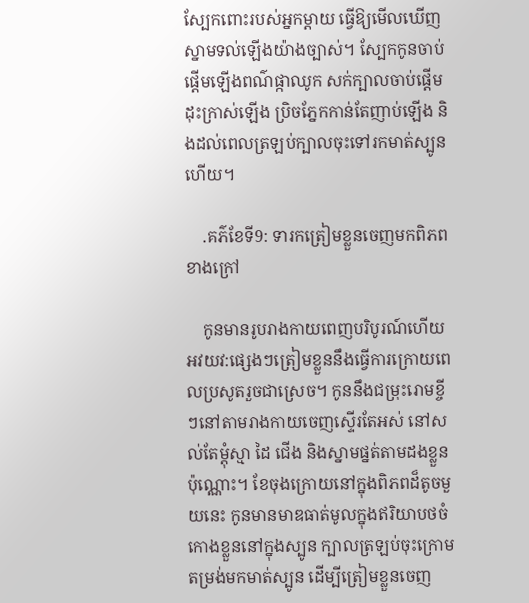ស្បែកពោះរបស់អ្នកម្តាយ ធ្វើឱ្យមើលឃើញស្នាមទល់ឡើងយ៉ាងច្បាស់។ ស្បែកកូនចាប់ផ្តើមឡើងពណ៌ផ្កាឈូក សក់ក្បាលចាប់ផ្តើមដុះក្រាស់ឡើង ប្រិចភ្នែកកាន់តែញាប់ឡើង និងដល់ពេលត្រឡប់ក្បាលចុះទៅរកមាត់ស្បូនហើយ។

    .គភ៌ខែទី9: ទារកត្រៀមខ្លួនចេញមកពិភពខាងក្រៅ

    កូនមានរូបរាងកាយពេញបរិបូរណ៍ហើយ អវយវ:ផ្សេងៗត្រៀមខ្លួននឹងធ្វើការក្រោយពេលប្រសូតរួចជាស្រេច។ កូននឹងជម្រុះរោមខ្ចីៗនៅតាមរាងកាយចេញស្ទើរតែអស់ នៅសល់តែម្តុំស្មា ដៃ ជើង និងស្នាមផ្នត់តាមដងខ្លួនប៉ុណ្ណោះ។ ខែចុងក្រោយនៅក្នុងពិភពដ៏តូចមួយនេះ កូនមានមាឌធាត់មូលក្នុងឥរិយាបថចំកោងខ្លួននៅក្នុងស្បូន ក្បាលត្រឡប់ចុះក្រោមតម្រង់មកមាត់ស្បូន ដើម្បីត្រៀមខ្លួនចេញ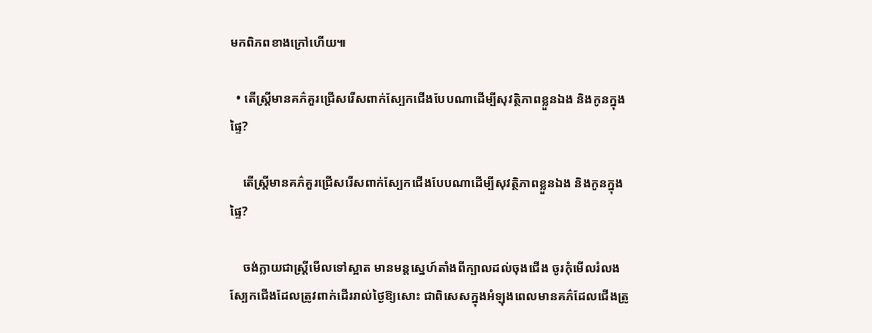មកពិភពខាងក្រៅហើយ៕

  • តើស្ត្រីមានគភ៌គួរជ្រើសរើសពាក់ស្បែកជើងបែបណាដើម្បីសុវត្ថិភាពខ្លួនឯង និងកូនក្នុងផ្ទៃ?

    តើស្ត្រីមានគភ៌គួរជ្រើសរើសពាក់ស្បែកជើងបែបណាដើម្បីសុវត្ថិភាពខ្លួនឯង និងកូនក្នុងផ្ទៃ?

    ចង់ក្លាយជាស្ត្រីមើលទៅស្អាត មានមន្តស្នេហ៍តាំងពីក្បាលដល់ចុងជើង ចូរកុំមើលរំលងស្បែកជើងដែលត្រូវពាក់ដើររាល់ថ្ងៃឱ្យសោះ ជាពិសេសក្នុងអំឡុងពេលមានគភ៌ដែលជើងត្រូ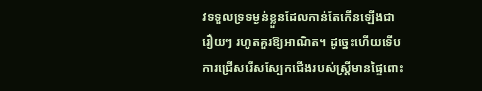វទទួលទ្រទម្ងន់ខ្លួនដែលកាន់តែកើនឡើងជារឿយៗ រហូតគួរឱ្យអាណិត។ ដូច្នេះហើយទើបការជ្រើសរើសស្បែកជើងរបស់ស្ត្រីមានផ្ទៃពោះ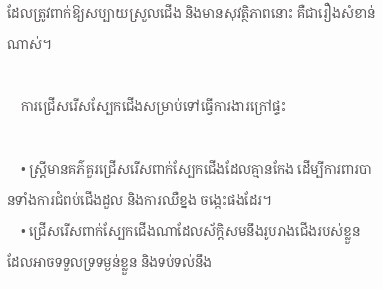ដែលត្រូវពាក់ឱ្យសប្បាយស្រួលជើង និងមានសុវត្ថិភាពនោះ គឺជារឿងសំខាន់ណាស់។

    ការជ្រើសរើសស្បែកជើងសម្រាប់ទៅធ្វើការងារក្រៅផ្ទះ

    • ស្រ្តីមានគភ៌គួរជ្រើសរើសពាក់ស្បែកជើងដែលគ្មានកែង ដើម្បីការពារបានទាំងការជំពប់ជើងដួល និងការឈឺខ្នង ចង្កេះផងដែរ។
    • ជ្រើសរើសពាក់ស្បែកជើងណាដែលស័ក្តិសមនឹងរូបរាងជើងរបស់ខ្លួន ដែលអាចទទួលទ្រទម្ងន់ខ្លួន និងទប់ទល់នឹង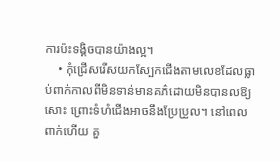ការប៉ះទង្គិចបានយ៉ាងល្អ។
    • កុំជ្រើសរើសយកស្បែកជើងតាមលេខដែលធ្លាប់ពាក់កាលពីមិនទាន់មានគភ៌ដោយមិនបានលឱ្យសោះ ព្រោះទំហំជើងអាចនឹងប្រែប្រួល។ នៅពេលពាក់ហើយ គួ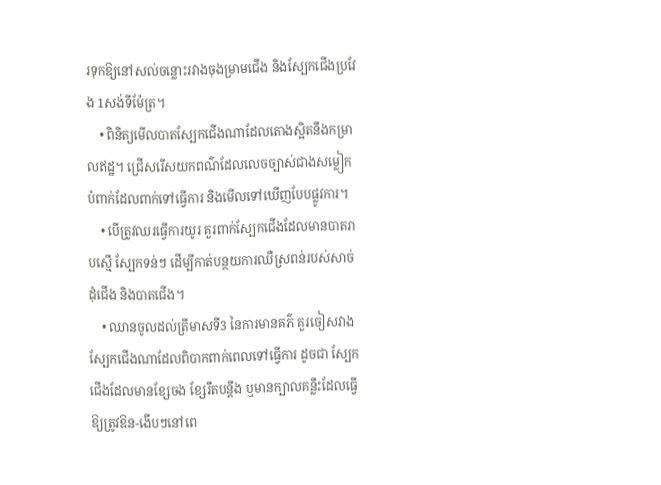រទុកឱ្យនៅសល់ចន្លោះរវាងចុងម្រាមជើង និងស្បែកជើងប្រវែង 1សង់ទីម៉ែត្រ។
    • ពិនិត្យមើលបាតស្បែកជើងណាដែលតោងស្អិតនឹងកម្រាលឥដ្ឋ។ ជ្រើសរើសយកពណ៌ដែលលេចច្បាស់ជាងសម្លៀកបំពាក់ដែលពាក់ទៅធ្វើការ និងមើលទៅឃើញបែបផ្លូវការ។
    • បើត្រូវឈរធ្វើការយូរ គួរពាក់ស្បែកជើងដែលមានបាតរាបស្មើ ស្បែកទន់ៗ ដើម្បីកាត់បន្ថយការឈឺស្រពន់របស់សាច់ដុំជើង និងបាតជើង។
    • ឈានចូលដល់ត្រីមាសទី3 នៃការមានគភ៌ គួរចៀសវាងស្បែកជើងណាដែលពិបាកពាក់ពេលទៅធ្វើការ ដូចជា ស្បែកជើងដែលមានខ្សែចង ខ្សែរឹតបន្តឹង ឬមានក្បាលគន្លឹះដែលធ្វើឱ្យត្រូវឱន-ងើបៗនៅពេ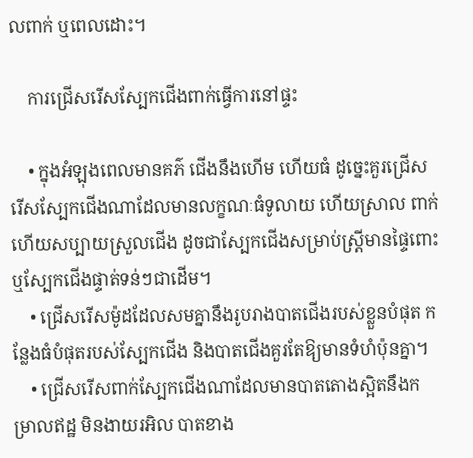លពាក់ ឬពេលដោះ។

    ការជ្រើសរើសស្បែកជើងពាក់ធ្វើការនៅផ្ទះ

    • ក្នុងអំឡុងពេលមានគភ៌ ជើងនឹងហើម ហើយធំ ដូច្នេះគួរជ្រើសរើសស្បែកជើងណាដែលមានលក្ខណៈធំទូលាយ ហើយស្រាល ពាក់ហើយសប្បាយស្រួលជើង ដូចជាស្បែកជើងសម្រាប់ស្ត្រីមានផ្ទៃពោះ ឬស្បែកជើងផ្ទាត់ទន់ៗជាដើម។
    • ជ្រើសរើសម៉ូដដែលសមគ្នានឹងរូបរាងបាតជើងរបស់ខ្លួនបំផុត កន្លែងធំបំផុតរបស់ស្បែកជើង និងបាតជើងគួរតែឱ្យមានទំហំប៉ុនគ្នា។
    • ជ្រើសរើសពាក់ស្បែកជើងណាដែលមានបាតតោងស្អិតនឹងកម្រាលឥដ្ឋ មិនងាយរអិល បាតខាង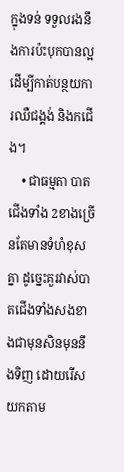ក្នុងទន់ ទទួលរងនឹងការប៉ះបុកបានល្អ ដើម្បីកាត់បន្ថយការឈឺជង្គង់ និងកជើង។
    • ជាធម្មតា បាតជើងទាំង 2ខាងច្រើនតែមានទំហំខុសគ្នា ដូច្នេះគួរវាស់បាតជើងទាំងសងខាងជាមុនសិនមុននឹងទិញ ដោយរើសយកតាម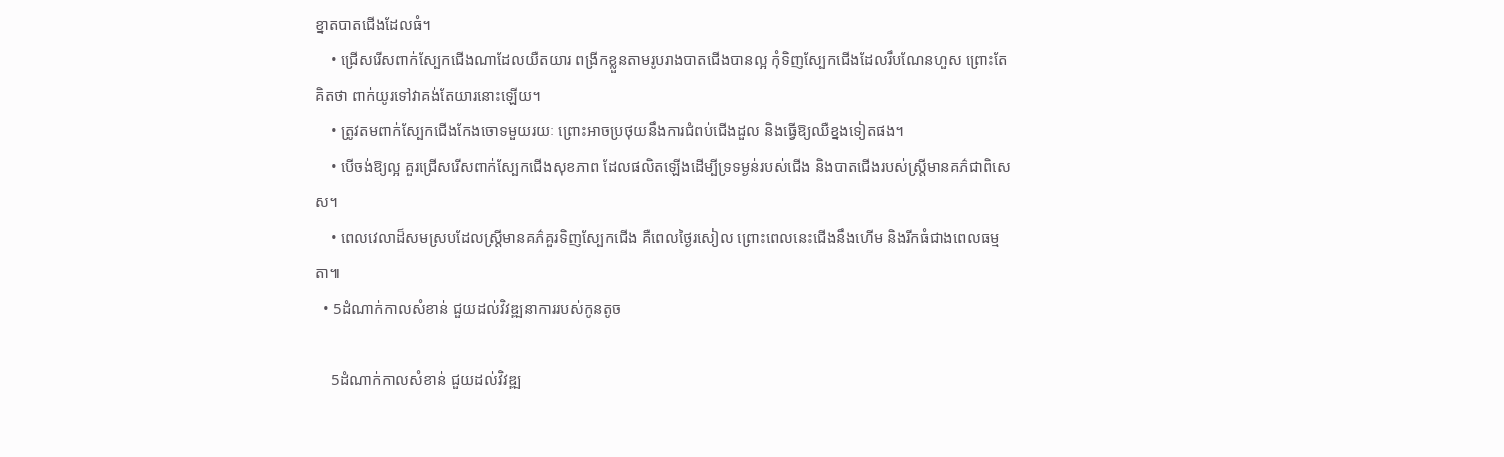ខ្នាតបាតជើងដែលធំ។
    • ជ្រើសរើសពាក់ស្បែកជើងណាដែលយឺតយារ ពង្រីកខ្លួនតាមរូបរាងបាតជើងបានល្អ កុំទិញស្បែកជើងដែលរឹបណែនហួស ព្រោះតែគិតថា ពាក់យូរទៅវាគង់តែយារនោះឡើយ។
    • ត្រូវតមពាក់ស្បែកជើងកែងចោទមួយរយៈ ព្រោះអាចប្រថុយនឹងការជំពប់ជើងដួល និងធ្វើឱ្យឈឺខ្នងទៀតផង។
    • បើចង់ឱ្យល្អ គួរជ្រើសរើសពាក់ស្បែកជើងសុខភាព ដែលផលិតឡើងដើម្បីទ្រទម្ងន់របស់ជើង និងបាតជើងរបស់ស្ត្រីមានគភ៌ជាពិសេស។
    • ពេលវេលាដ៏សមស្របដែលស្ត្រីមានគភ៌គួរទិញស្បែកជើង គឺពេលថ្ងៃរសៀល ព្រោះពេលនេះជើងនឹងហើម និងរីកធំជាងពេលធម្មតា៕
  • 5ដំណាក់កាលសំខាន់ ជួយដល់វិវឌ្ឍនាការរបស់កូនតូច

    5ដំណាក់កាលសំខាន់ ជួយដល់វិវឌ្ឍ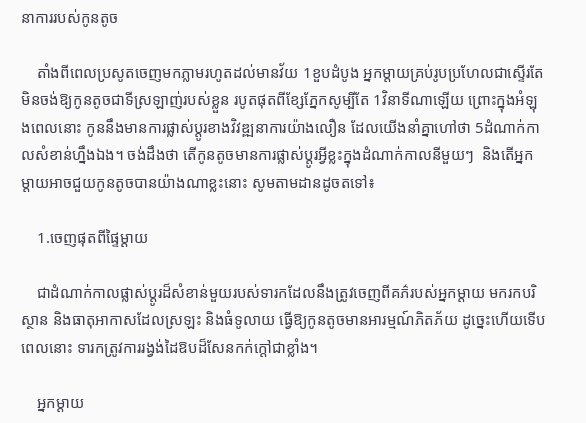នាការរបស់កូនតូច

    តាំងពីពេលប្រសូតចេញមកភ្លាមរហូតដល់មានវ័យ 1ខួបដំបូង អ្នកម្ដាយគ្រប់រូបប្រហែលជាស្ទើរតែមិនចង់ឱ្យកូនតូចជាទីស្រឡាញ់របស់ខ្លួន របូតផុតពីខ្សែភ្នែកសូម្បីតែ 1វិនាទីណាឡើយ ព្រោះក្នុងអំឡុងពេលនោះ កូននឹងមានការផ្លាស់ប្តូរខាងវិវឌ្ឍនាការយ៉ាងលឿន ដែលយើងនាំគ្នាហៅថា 5ដំណាក់កាលសំខាន់ហ្នឹងឯង។ ចង់ដឹងថា តើកូនតូចមានការផ្លាស់ប្តូរអ្វីខ្លះក្នុងដំណាក់កាលនីមួយៗ  និងតើអ្នកម្ដាយអាចជួយកូនតូចបានយ៉ាងណាខ្លះនោះ សូមតាមដានដូចតទៅ៖

    1.ចេញផុតពីផ្ទៃម្ដាយ

    ជាដំណាក់កាលផ្លាស់ប្តូរដ៏សំខាន់មួយរបស់ទារកដែលនឹងត្រូវចេញពីគភ៌របស់អ្នកម្តាយ មករកបរិស្ថាន និងធាតុអាកាសដែលស្រឡះ និងធំទូលាយ ធ្វើឱ្យកូនតូចមានអារម្មណ៍ភិតភ័យ ដូច្នេះហើយទើបពេលនោះ ទារកត្រូវការរង្វង់ដៃឱបដ៏សែនកក់ក្តៅជាខ្លាំង។

    អ្នកម្ដាយ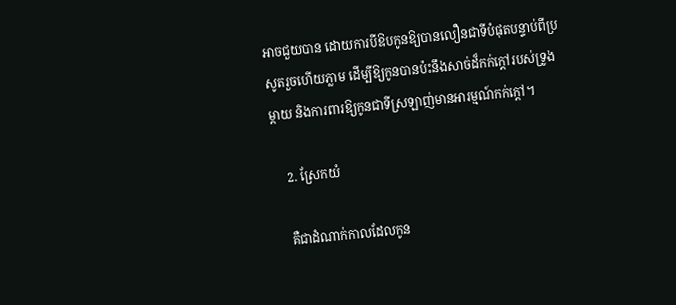អាចជួយបាន ដោយការបីឱបកូនឱ្យបានលឿនជាទីបំផុតបន្ទាប់ពីប្រសូតរួចហើយភ្លាម ដើម្បីឱ្យកូនបានប៉ះនឹងសាច់ដ៏កក់ក្តៅរបស់ទ្រូងម្តាយ និងការពារឱ្យកូនជាទីស្រឡាញ់មានអារម្មណ៍កក់ក្តៅ។

    2. ស្រែកយំ

    គឺជាដំណាក់កាលដែលកូន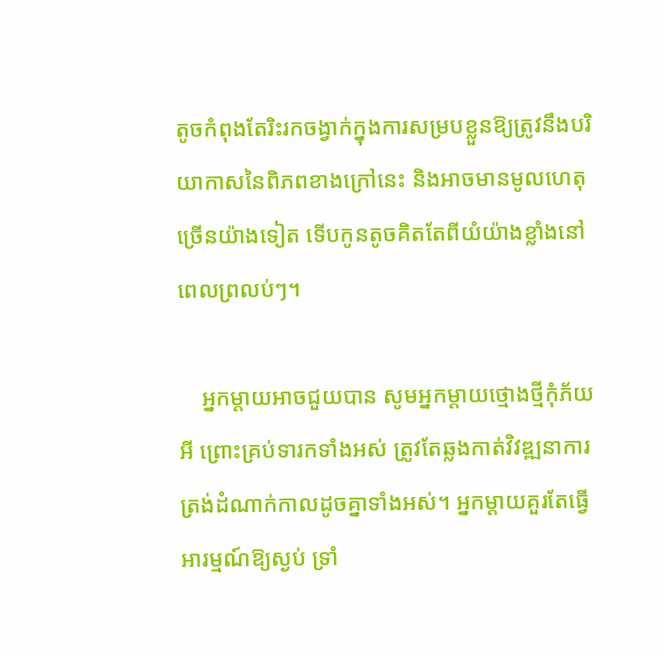តូចកំពុងតែរិះរកចង្វាក់ក្នុងការសម្របខ្លួនឱ្យត្រូវនឹងបរិយាកាសនៃពិភពខាងក្រៅនេះ និងអាចមានមូលហេតុច្រើនយ៉ាងទៀត ទើបកូនតូចគិតតែពីយំយ៉ាងខ្លាំងនៅពេលព្រលប់ៗ។

    អ្នកម្ដាយអាចជួយបាន សូមអ្នកម្ដាយថ្មោងថ្មីកុំភ័យអី ព្រោះគ្រប់ទារកទាំងអស់ ត្រូវតែឆ្លងកាត់វិវឌ្ឍនាការត្រង់ដំណាក់កាលដូចគ្នាទាំងអស់។ អ្នកម្តាយគួរតែធ្វើអារម្មណ៍ឱ្យស្ងប់ ទ្រាំ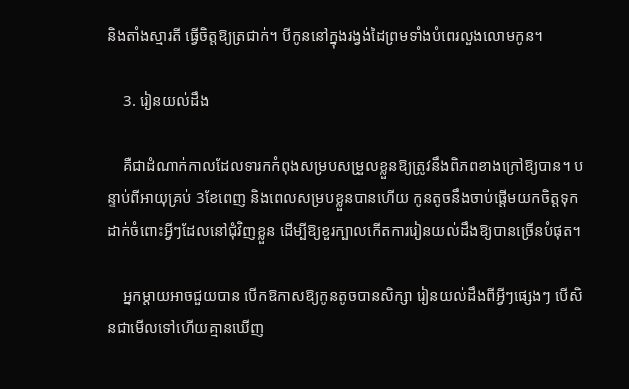និងតាំងស្មារតី ធ្វើចិត្តឱ្យត្រជាក់។ បីកូននៅក្នុងរង្វង់ដៃព្រមទាំងបំពេរលួងលោមកូន។

    3. រៀនយល់ដឹង

    គឺជាដំណាក់កាលដែលទារកកំពុងសម្របសម្រួលខ្លួនឱ្យត្រូវនឹងពិភពខាងក្រៅឱ្យបាន។ បន្ទាប់ពីអាយុគ្រប់ 3ខែពេញ និងពេលសម្របខ្លួនបានហើយ កូនតូចនឹងចាប់ផ្តើមយកចិត្តទុកដាក់ចំពោះអ្វីៗដែលនៅជុំវិញខ្លួន ដើម្បីឱ្យខួរក្បាលកើតការរៀនយល់ដឹងឱ្យបានច្រើនបំផុត។

    អ្នកម្ដាយអាចជួយបាន បើកឱកាសឱ្យកូនតូចបានសិក្សា រៀនយល់ដឹងពីអ្វីៗផ្សេងៗ បើសិនជាមើលទៅហើយគ្មានឃើញ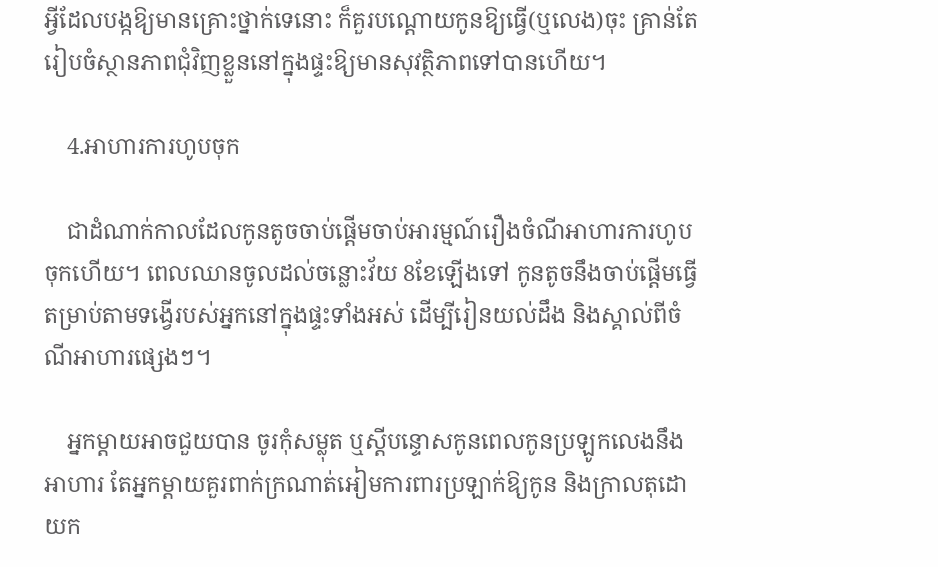អ្វីដែលបង្កឱ្យមានគ្រោះថ្នាក់ទេនោះ ក៏គួរបណ្តោយកូនឱ្យធ្វើ(ឬលេង)ចុះ គ្រាន់តែរៀបចំស្ថានភាពជុំវិញខ្លួននៅក្នុងផ្ទះឱ្យមានសុវត្ថិភាពទៅបានហើយ។

    4.អាហារការហូបចុក

    ជាដំណាក់កាលដែលកូនតូចចាប់ផ្តើមចាប់អារម្មណ៍រឿងចំណីអាហារការហូបចុកហើយ។ ពេលឈានចូលដល់ចន្លោះវ័យ 8ខែឡើងទៅ កូនតូចនឹងចាប់ផ្តើមធ្វើតម្រាប់តាមទង្វើរបស់អ្នកនៅក្នុងផ្ទះទាំងអស់ ដើម្បីរៀនយល់ដឹង និងស្គាល់ពីចំណីអាហារផ្សេងៗ។

    អ្នកម្ដាយអាចជួយបាន ចូរកុំសម្លុត ឬស្ដីបន្ទោសកូនពេលកូនប្រឡូកលេងនឹងអាហារ តែអ្នកម្ដាយគួរពាក់ក្រណាត់អៀមការពារប្រឡាក់ឱ្យកូន និងក្រាលតុដោយក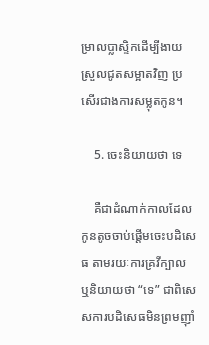ម្រាលប្លាស្ទិកដើម្បីងាយស្រួលជូតសម្អាតវិញ ប្រសើរជាងការសម្លុតកូន។

    5. ចេះនិយាយថា ទេ

    គឺជាដំណាក់កាលដែលកូនតូចចាប់ផ្តើមចេះបដិសេធ តាមរយៈការគ្រវីក្បាល ឬនិយាយថា “ទេ” ជាពិសេសការបដិសេធមិនព្រមញ៉ាំ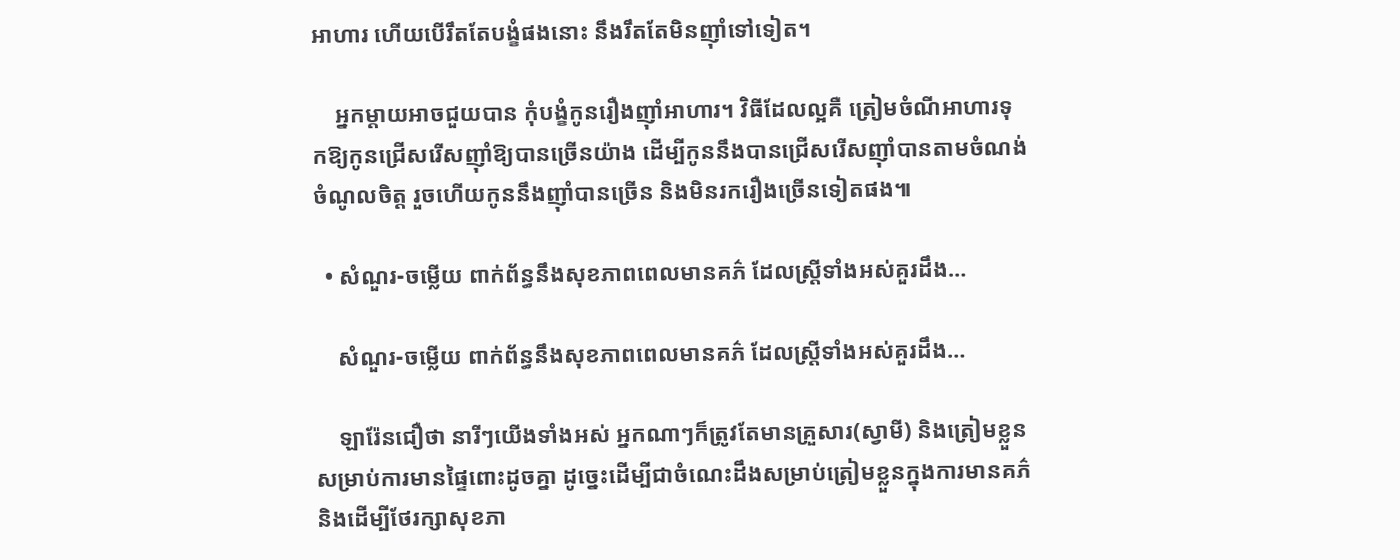អាហារ ហើយបើរឹតតែបង្ខំផងនោះ នឹងរឹតតែមិនញ៉ាំទៅទៀត។

    អ្នកម្ដាយអាចជួយបាន កុំបង្ខំកូនរឿងញ៉ាំអាហារ។ វិធីដែលល្អគឺ ត្រៀមចំណីអាហារទុកឱ្យកូនជ្រើសរើសញ៉ាំឱ្យបានច្រើនយ៉ាង ដើម្បីកូននឹងបានជ្រើសរើសញ៉ាំបានតាមចំណង់ចំណូលចិត្ត រួចហើយកូននឹងញ៉ាំបានច្រើន និងមិនរករឿងច្រើនទៀតផង៕

  • សំណួរ-ចម្លើយ ពាក់ព័ន្ធនឹងសុខភាពពេលមានគភ៌ ដែលស្រ្តីទាំងអស់គួរដឹង…

    សំណួរ-ចម្លើយ ពាក់ព័ន្ធនឹងសុខភាពពេលមានគភ៌ ដែលស្រ្តីទាំងអស់គួរដឹង…

    ឡារ៉ែនជឿថា នារីៗយើងទាំងអស់ អ្នកណាៗក៏ត្រូវតែមានគ្រួសារ(ស្វាមី) និងត្រៀមខ្លួនសម្រាប់ការមានផ្ទៃពោះដូចគ្នា ដូច្នេះដើម្បីជាចំណេះដឹងសម្រាប់ត្រៀមខ្លួនក្នុងការមានគភ៌ និងដើម្បីថែរក្សាសុខភា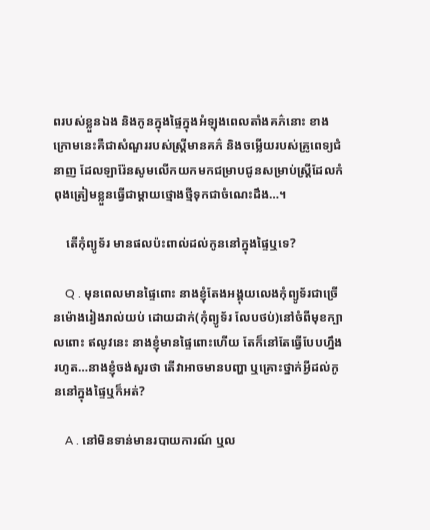ពរបស់ខ្លួនឯង និងកូនក្នុងផ្ទៃក្នុងអំឡុងពេលតាំងគភ៌នោះ ខាងក្រោមនេះគឺជាសំណួររបស់ស្ត្រីមានគភ៌ និងចម្លើយរបស់គ្រូពេទ្យជំនាញ ដែលឡារ៉ែនសូមលើកយកមកជម្រាបជូនសម្រាប់ស្ត្រីដែលកំពុងត្រៀមខ្លួនធ្វើជាម្ដាយថ្មោងថ្មីទុកជាចំណេះដឹង…។

    តើកុំព្យូទ័រ មានផលប៉ះពាល់ដល់កូននៅក្នុងផ្ទៃឬទេ?

    Q . មុនពេលមានផ្ទៃពោះ នាងខ្ញុំតែងអង្គុយលេងកុំព្យូទ័រជាច្រើនម៉ោងរៀងរាល់យប់ ដោយដាក់(កុំព្យូទ័រ លែបថប់)នៅចំពីមុខក្បាលពោះ ឥលូវនេះ នាងខ្ញុំមានផ្ទៃពោះហើយ តែក៏នៅតែធ្វើបែបហ្នឹងរហូត…នាងខ្ញុំចង់សួរថា តើវាអាចមានបញ្ហា ឬគ្រោះថ្នាក់អ្វីដល់កូននៅក្នុងផ្ទៃឬក៏អត់?

    A . នៅមិនទាន់មានរបាយការណ៍ ឬល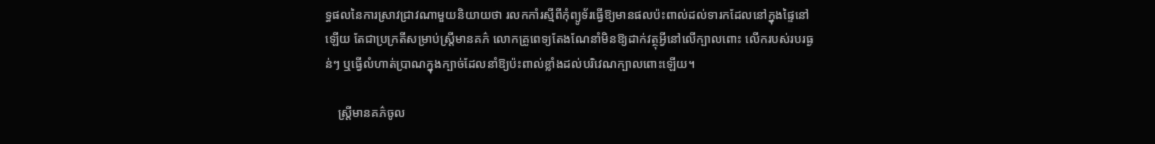ទ្ធផលនៃការស្រាវជ្រាវណាមួយនិយាយថា រលកកាំរស្មីពីកុំព្យូទ័រធ្វើឱ្យមានផលប៉ះពាល់ដល់ទារកដែលនៅក្នុងផ្ទៃនៅឡើយ តែជាប្រក្រតីសម្រាប់ស្ត្រីមានគភ៌ លោកគ្រូពេទ្យតែងណែនាំមិនឱ្យដាក់វត្ថុអ្វីនៅលើក្បាលពោះ លើករបស់របរធ្ងន់ៗ ឬធ្វើលំហាត់ប្រាណក្នុងក្បាច់ដែលនាំឱ្យប៉ះពាល់ខ្លាំងដល់បរិវេណក្បាលពោះឡើយ។

    ស្ត្រីមានគភ៌ចូល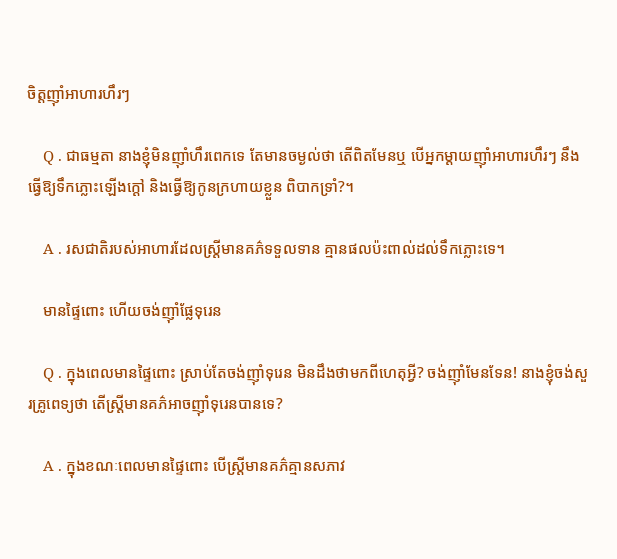ចិត្តញ៉ាំអាហារហឹរៗ

    Q . ជាធម្មតា នាងខ្ញុំមិនញ៉ាំហឹរពេកទេ តែមានចម្ងល់ថា តើពិតមែនឬ បើអ្នកម្តាយញ៉ាំអាហារហឹរៗ នឹងធ្វើឱ្យទឹកភ្លោះឡើងក្តៅ និងធ្វើឱ្យកូនក្រហាយខ្លួន ពិបាកទ្រាំ?។

    A . រសជាតិរបស់អាហារដែលស្ត្រីមានគភ៌ទទួលទាន គ្មានផលប៉ះពាល់ដល់ទឹកភ្លោះទេ។

    មានផ្ទៃពោះ ហើយចង់ញ៉ាំផ្លែទុរេន

    Q . ក្នុងពេលមានផ្ទៃពោះ ស្រាប់តែចង់ញ៉ាំទុរេន មិនដឹងថាមកពីហេតុអ្វី? ចង់ញ៉ាំមែនទែន! នាងខ្ញុំចង់សួរគ្រូពេទ្យថា តើស្ត្រីមានគភ៌អាចញ៉ាំទុរេនបានទេ?

    A . ក្នុងខណៈពេលមានផ្ទៃពោះ បើស្ត្រីមានគភ៌គ្មានសភាវ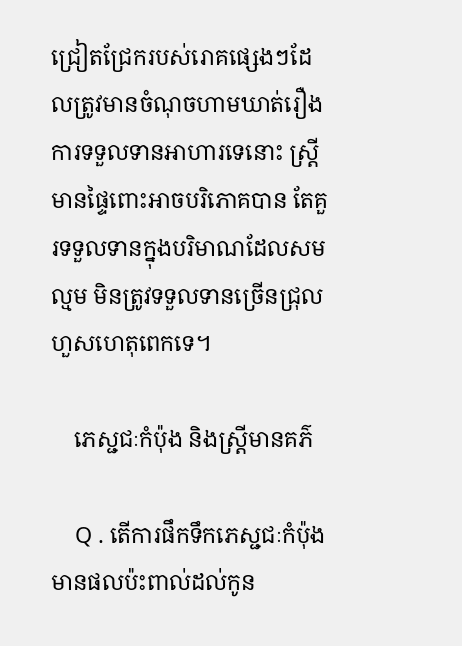ជ្រៀតជ្រែករបស់រោគផ្សេងៗដែលត្រូវមានចំណុចហាមឃាត់រឿងការទទួលទានអាហារទេនោះ ស្ត្រីមានផ្ទៃពោះអាចបរិភោគបាន តែគួរទទួលទានក្នុងបរិមាណដែលសមល្មម មិនត្រូវទទួលទានច្រើនជ្រុលហួសហេតុពេកទេ។

    ភេស្ជជៈកំប៉ុង និងស្ត្រីមានគភ៌

    Q . តើការផឹកទឹកភេស្ជជៈកំប៉ុងមានផលប៉ះពាល់ដល់កូន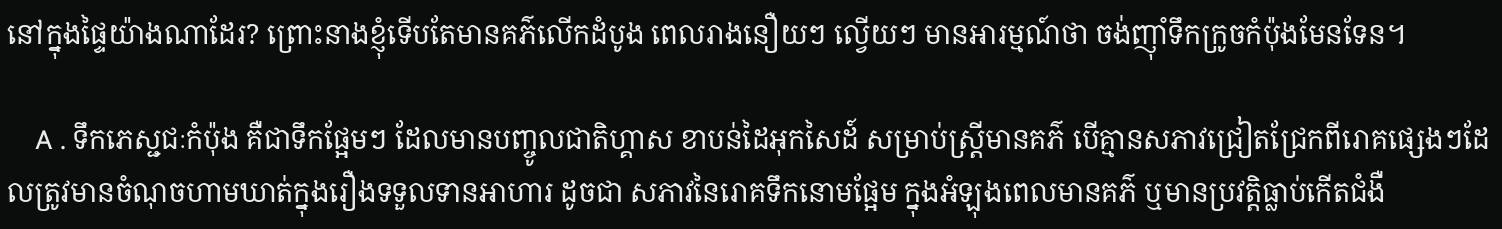នៅក្នុងផ្ទៃយ៉ាងណាដែរ? ព្រោះនាងខ្ញុំទើបតែមានគភ៌លើកដំបូង ពេលរាងនឿយៗ ល្វើយៗ មានអារម្មណ៍ថា ចង់ញ៉ាំទឹកក្រូចកំប៉ុងមែនទែន។

    A . ទឹកភេស្ជជៈកំប៉ុង គឺជាទឹកផ្អែមៗ ដែលមានបញ្ចូលជាតិហ្គាស ខាបន់ដៃអុកសៃដ៍ សម្រាប់ស្ត្រីមានគភ៌ បើគ្មានសភាវជ្រៀតជ្រែកពីរោគផ្សេងៗដែលត្រូវមានចំណុចហាមឃាត់ក្នុងរឿងទទួលទានអាហារ ដូចជា សភាវនៃរោគទឹកនោមផ្អែម ក្នុងអំឡុងពេលមានគភ៌ ឬមានប្រវត្តិធ្លាប់កើតជំងឺ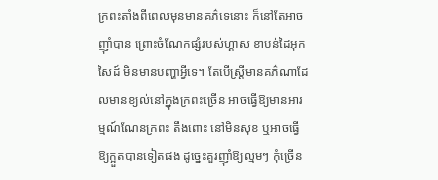ក្រពះតាំងពីពេលមុនមានគភ៌ទេនោះ ក៏នៅតែអាចញ៉ាំបាន ព្រោះចំណែកផ្សំរបស់ហ្គាស ខាបន់ដៃអុកសៃដ៍ មិនមានបញ្ហាអ្វីទេ។ តែបើស្ត្រីមានគភ៌ណាដែលមានខ្យល់នៅក្នុងក្រពះច្រើន អាចធ្វើឱ្យមានអារម្មណ៍ណែនក្រពះ តឹងពោះ នៅមិនសុខ ឬអាចធ្វើឱ្យក្អួតបានទៀតផង ដូច្នេះគួរញ៉ាំឱ្យល្មមៗ កុំច្រើន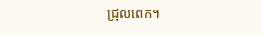ជ្រុលពេក។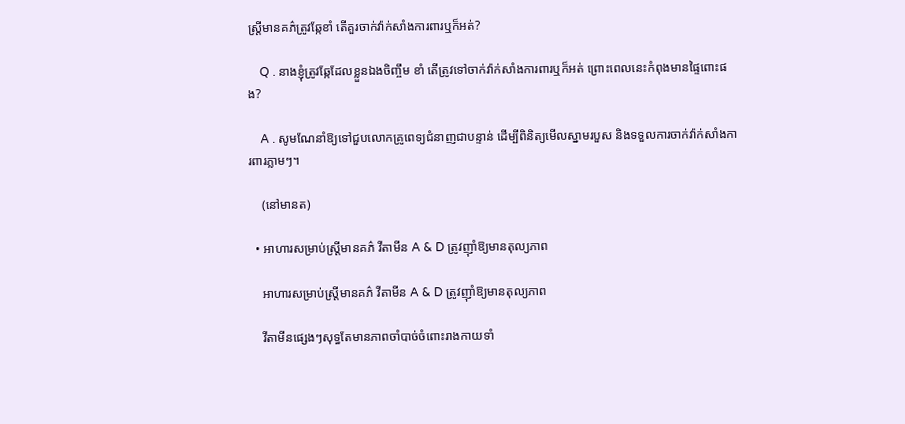ស្ត្រីមានគភ៌ត្រូវឆ្កែខាំ តើគួរចាក់វ៉ាក់សាំងការពារឬក៏អត់?

    Q . នាងខ្ញុំត្រូវឆ្កែដែលខ្លួនឯងចិញ្ចឹម ខាំ តើត្រូវទៅចាក់វ៉ាក់សាំងការពារឬក៏អត់ ព្រោះពេលនេះកំពុងមានផ្ទៃពោះផង?

    A . សូមណែនាំឱ្យទៅជួបលោកគ្រូពេទ្យជំនាញជាបន្ទាន់ ដើម្បីពិនិត្យមើលស្នាមរបួស និងទទួលការចាក់វ៉ាក់សាំងការពារភ្លាមៗ។

    (នៅមានត)

  • អាហារសម្រាប់ស្ត្រីមានគភ៌ វីតាមីន A & D ត្រូវញ៉ាំឱ្យមានតុល្យភាព

    អាហារសម្រាប់ស្ត្រីមានគភ៌ វីតាមីន A & D ត្រូវញ៉ាំឱ្យមានតុល្យភាព

    វីតាមីនផ្សេងៗសុទ្ធតែមានភាពចាំបាច់ចំពោះរាងកាយទាំ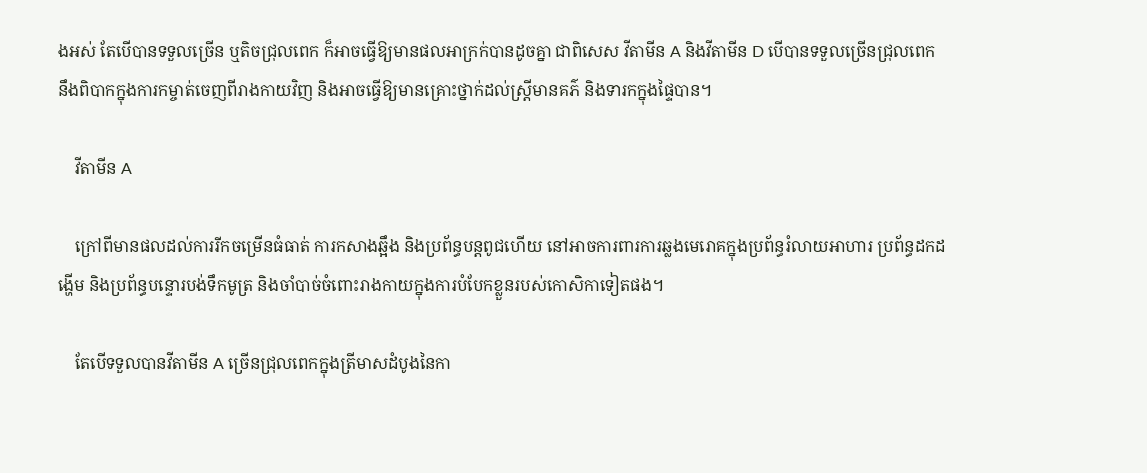ងអស់ តែបើបានទទួលច្រើន ឬតិចជ្រុលពេក ក៏អាចធ្វើឱ្យមានផលអាក្រក់បានដូចគ្នា ជាពិសេស វីតាមីន A និងវីតាមីន D បើបានទទួលច្រើនជ្រុលពេក នឹងពិបាកក្នុងការកម្ចាត់ចេញពីរាងកាយវិញ និងអាចធ្វើឱ្យមានគ្រោះថ្នាក់ដល់ស្ត្រីមានគភ៌ និងទារកក្នុងផ្ទៃបាន។

    វីតាមីន A

    ក្រៅពីមានផលដល់ការរីកចម្រើនធំធាត់ ការកសាងឆ្អឹង និងប្រព័ន្ធបន្តពូជហើយ នៅអាចការពារការឆ្លងមេរោគក្នុងប្រព័ន្ធរំលាយអាហារ ប្រព័ន្ធដកដង្ហើម និងប្រព័ន្ធបន្ទោរបង់ទឹកមូត្រ និងចាំបាច់ចំពោះរាងកាយក្នុងការបំបែកខ្លួនរបស់កោសិកាទៀតផង។

    តែបើទទួលបានវីតាមីន A ច្រើនជ្រុលពេកក្នុងត្រីមាសដំបូងនៃកា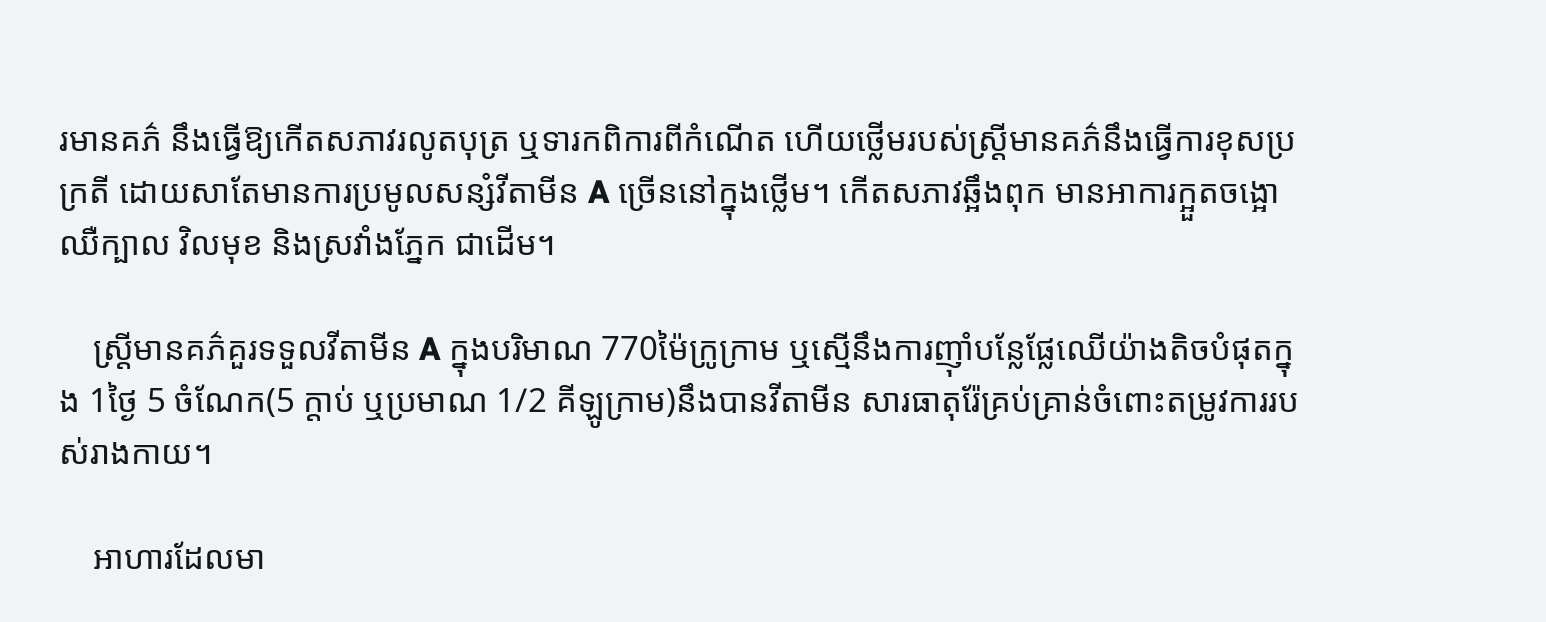រមានគភ៌ នឹងធ្វើឱ្យកើតសភាវរលូតបុត្រ ឬទារកពិការពីកំណើត ហើយថ្លើមរបស់ស្ត្រីមានគភ៌នឹងធ្វើការខុសប្រក្រតី ដោយសាតែមានការប្រមូលសន្សំវីតាមីន A ច្រើននៅក្នុងថ្លើម។ កើតសភាវឆ្អឹងពុក មានអាការក្អួតចង្អោ ឈឺក្បាល វិលមុខ និងស្រវាំងភ្នែក ជាដើម។

    ស្ត្រីមានគភ៌គួរទទួលវីតាមីន A ក្នុងបរិមាណ 770ម៉ៃក្រូក្រាម ឬស្មើនឹងការញ៉ាំបន្លែផ្លែឈើយ៉ាងតិចបំផុតក្នុង 1ថ្ងៃ 5 ចំណែក(5 ក្តាប់ ឬប្រមាណ 1/2 គីឡូក្រាម)នឹងបានវីតាមីន សារធាតុរ៉ែគ្រប់គ្រាន់ចំពោះតម្រូវការរបស់រាងកាយ។

    អាហារដែលមា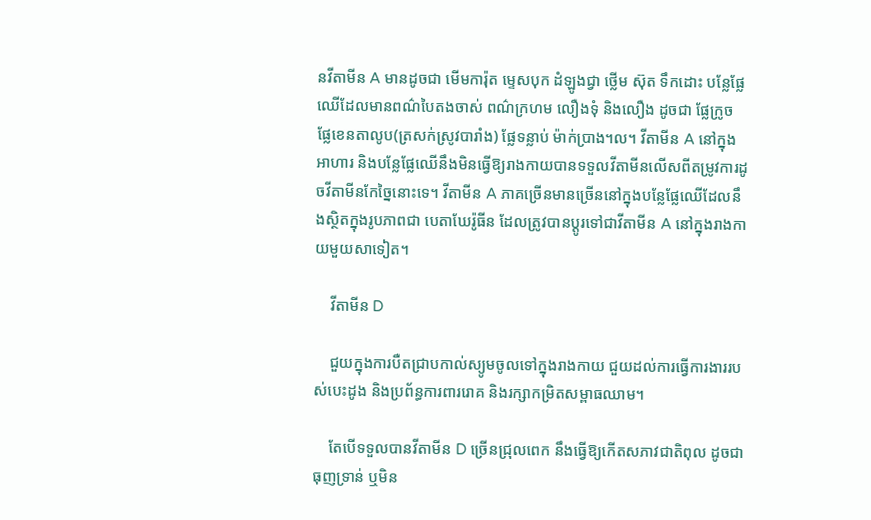នវីតាមីន A មានដូចជា មើមការ៉ុត ម្ទេសបុក ដំឡូងជ្វា ថ្លើម ស៊ុត ទឹកដោះ បន្លែផ្លែឈើដែលមានពណ៌បៃតងចាស់ ពណ៌ក្រហម លឿងទុំ និងលឿង ដូចជា ផ្លែក្រូច ផ្លែខេនតាលូប(ត្រសក់ស្រូវបារាំង) ផ្លែទន្លាប់ ម៉ាក់ប្រាង។ល។ វីតាមីន A នៅក្នុងអាហារ និងបន្លែផ្លែឈើនឹងមិនធ្វើឱ្យរាងកាយបានទទួលវីតាមីនលើសពីតម្រូវការដូចវីតាមីនកែច្នៃនោះទេ។ វីតាមីន A ភាគច្រើនមានច្រើននៅក្នុងបន្លែផ្លែឈើដែលនឹងស្ថិតក្នុងរូបភាពជា បេតាឃែរ៉ូធីន ដែលត្រូវបានប្តូរទៅជាវីតាមីន A នៅក្នុងរាងកាយមួយសាទៀត។

    វីតាមីន D

    ជួយក្នុងការបឺតជ្រាបកាល់ស្យូមចូលទៅក្នុងរាងកាយ ជួយដល់ការធ្វើការងាររបស់បេះដូង និងប្រព័ន្ធការពាររោគ និងរក្សាកម្រិតសម្ពាធឈាម។

    តែបើទទួលបានវីតាមីន D ច្រើនជ្រុលពេក នឹងធ្វើឱ្យកើតសភាវជាតិពុល ដូចជា ធុញទ្រាន់ ឬមិន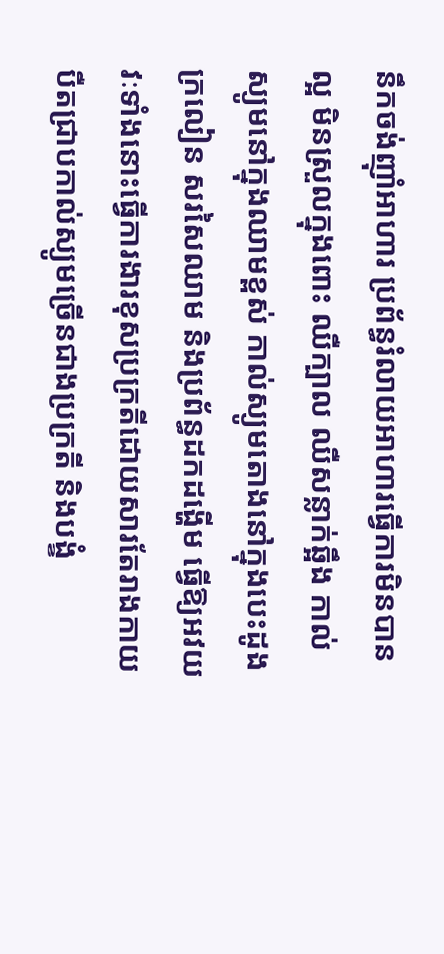នឹកចង់ញ៉ាំអាហារ ប្រព័ន្ធរំលាយអាហារធ្វើការមិនបានល្អ មិនស្រួលក្នុងពោះ ឈឺក្បាល ឈឺសន្លាក់ឆ្អឹង កាល់ស្យូមនៅក្នុងឈាមខ្ពស់ កាល់ស្យូមតោងនៅក្នុងបេះដូង ក្រលៀន សរសៃឈាម និងប្រព័ន្ធដកដង្ហើម ធ្វើឱ្យអវយវៈទាំងនោះធ្វើការងារខុសប្រក្រតីដោយសារតែរាងកាយបឺតជ្រាបកាល់ស្យូមច្រើនជាងប្រក្រតី និងបង្ខំ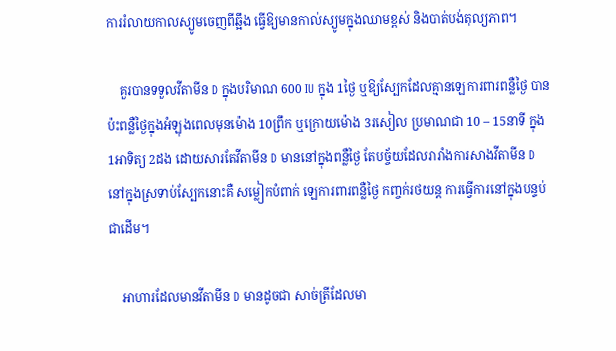ការរំលាយកាលស្យូមចេញពីឆ្អឹង ធ្វើឱ្យមានកាល់ស្យូមក្នុងឈាមខ្ពស់ និងបាត់បង់តុល្យភាព។

    គួរបានទទួលវីតាមីន D ក្នុងបរិមាណ 600 IU ក្នុង 1ថ្ងៃ ឬឱ្យស្បែកដែលគ្មានឡេការពារពន្លឺថ្ងៃ បានប៉ះពន្លឺថ្ងៃក្នុងអំឡុងពេលមុនម៉ោង 10ព្រឹក ឬក្រោយម៉ោង 3រសៀល ប្រមាណជា 10 – 15នាទី ក្នុង 1អាទិត្យ 2ដង ដោយសារតែវីតាមីន D មាននៅក្នុងពន្លឺថ្ងៃ តែបច្ច័យដែលរារាំងការសាងវីតាមីន D នៅក្នុងស្រទាប់ស្បែកនោះគឺ សម្លៀកបំពាក់ ឡេការពារពន្លឺថ្ងៃ កញ្ចក់រថយន្ត ការធ្វើការនៅក្នុងបន្ទប់ ជាដើម។

    អាហារដែលមានវីតាមីន D មានដូចជា សាច់ត្រីដែលមា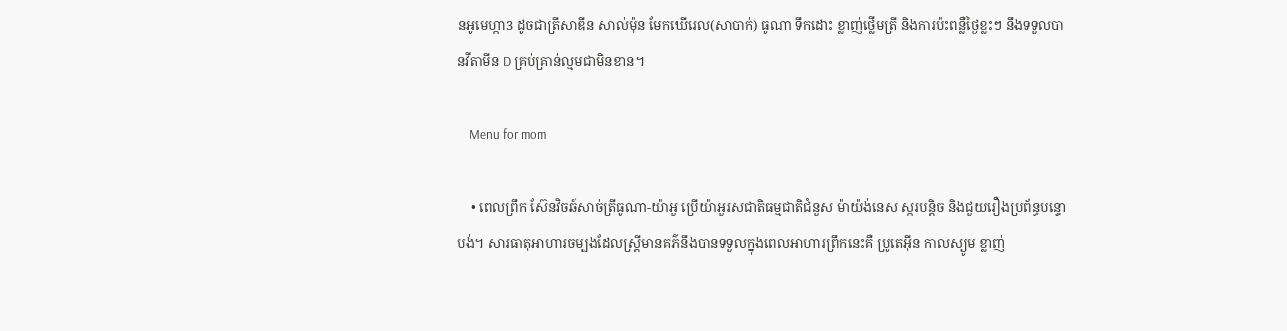នអូមេហ្កា3 ដូចជាត្រីសាឌីន សាល់ម៉ុន មែកឃើរេល(សាបាក់) ធូណា ទឹកដោះ ខ្លាញ់ថ្លើមត្រី និងការប៉ះពន្លឺថ្ងៃខ្លះៗ នឹងទទួលបានវីតាមីន D គ្រប់គ្រាន់ល្មមជាមិនខាន។

    Menu for mom

    • ពេលព្រឹក ស៊ែនវិចឆ៍សាច់ត្រីធូណា-យ៉ាអួ ប្រើយ៉ាអួរសជាតិធម្មជាតិជំនួស ម៉ាយ៉ង់នេស ស្ករបន្តិច និងជួយរឿងប្រព័ន្ធបន្ទោបង់។ សារធាតុអាហារចម្បងដែលស្ត្រីមានគភ៌នឹងបានទទួលក្នុងពេលអាហារព្រឹកនេះគឺ ប្រូតេអុីន កាលស្យូម ខ្លាញ់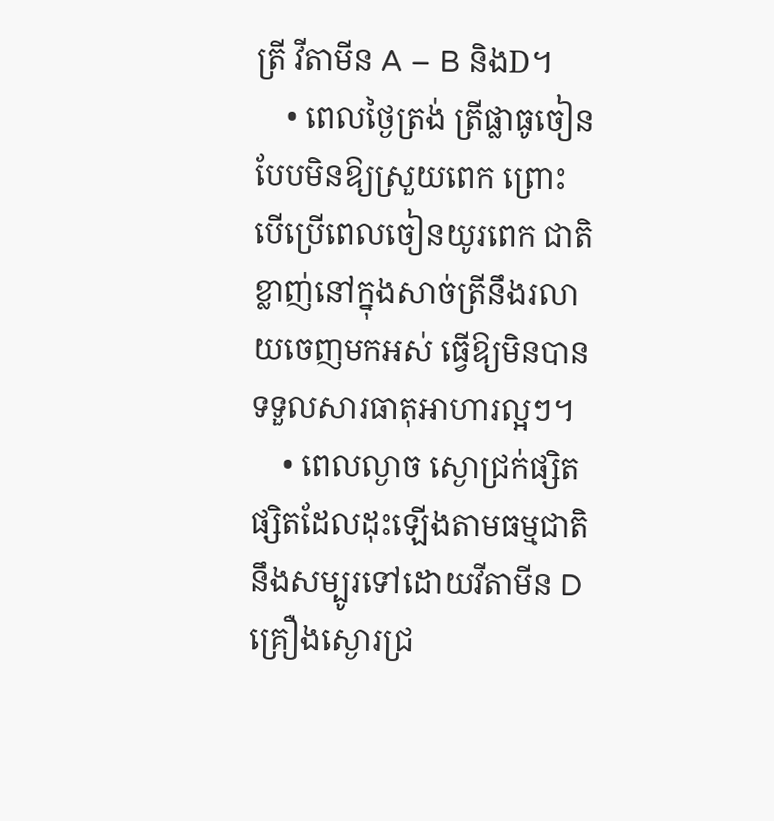ត្រី វីតាមីន A – B និងD។
    • ពេលថ្ងៃត្រង់ ត្រីផ្លាធូចៀន បែបមិនឱ្យស្រួយពេក ព្រោះបើប្រើពេលចៀនយូរពេក ជាតិខ្លាញ់នៅក្នុងសាច់ត្រីនឹងរលាយចេញមកអស់ ធ្វើឱ្យមិនបានទទួលសារធាតុអាហារល្អៗ។
    • ពេលល្ងាច ស្ងោជ្រក់ផ្សិត ផ្សិតដែលដុះឡើងតាមធម្មជាតិនឹងសម្បូរទៅដោយវីតាមីន D គ្រឿងស្ងោរជ្រ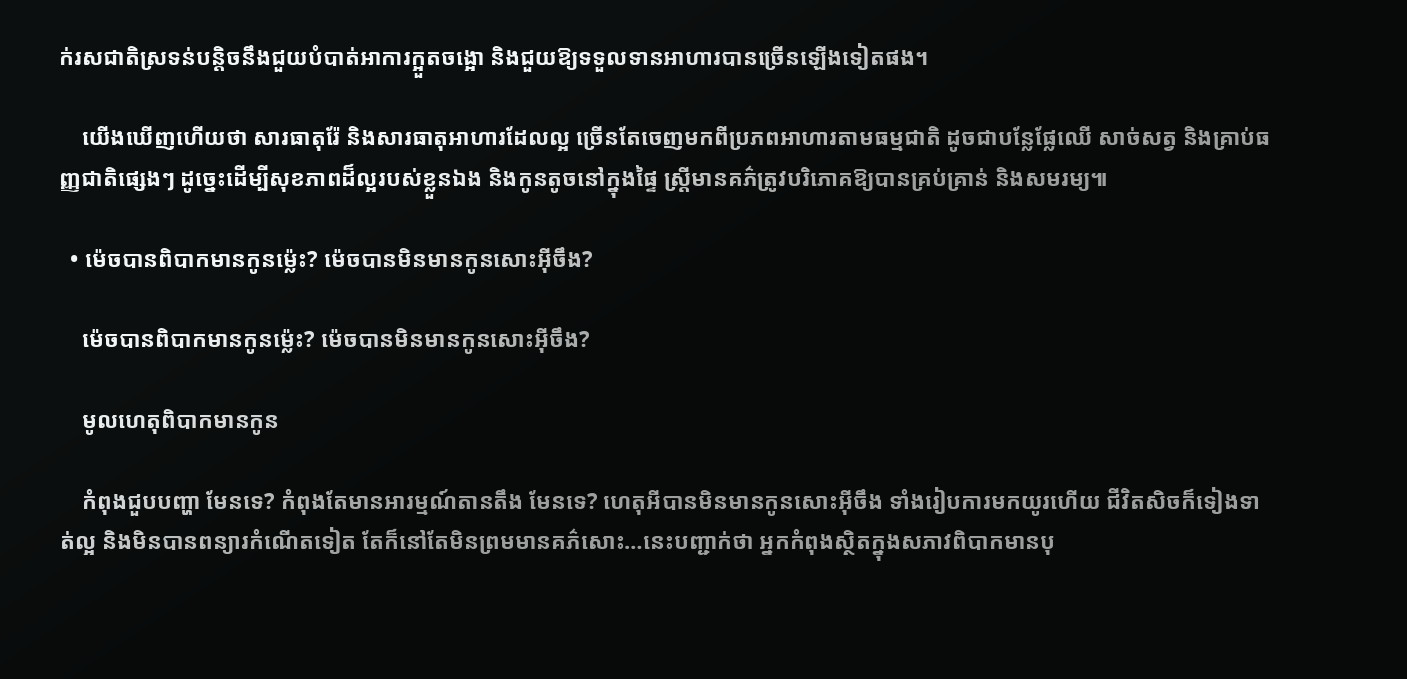ក់រសជាតិស្រទន់បន្តិចនឹងជួយបំបាត់អាការក្អួតចង្អោ និងជួយឱ្យទទួលទានអាហារបានច្រើនឡើងទៀតផង។

    យើងឃើញហើយថា សារធាតុរ៉ែ និងសារធាតុអាហារដែលល្អ ច្រើនតែចេញមកពីប្រភពអាហារតាមធម្មជាតិ ដូចជាបន្លែផ្លែឈើ សាច់សត្វ និងគ្រាប់ធញ្ញជាតិផ្សេងៗ ដូច្នេះដើម្បីសុខភាពដ៏ល្អរបស់ខ្លួនឯង និងកូនតូចនៅក្នុងផ្ទៃ ស្ត្រីមានគភ៌ត្រូវបរិភោគឱ្យបានគ្រប់គ្រាន់ និងសមរម្យ៕

  • ម៉េចបានពិបាកមានកូនម្ល៉េះ? ម៉េចបានមិនមានកូនសោះអ៊ីចឹង?

    ម៉េចបានពិបាកមានកូនម្ល៉េះ? ម៉េចបានមិនមានកូនសោះអ៊ីចឹង?

    មូលហេតុពិបាកមានកូន

    កំពុងជួបបញ្ហា មែនទេ? កំពុងតែមានអារម្មណ៍តានតឹង មែនទេ? ហេតុអីបានមិនមានកូនសោះអ៊ីចឹង ទាំងរៀបការមកយូរហើយ ជីវិតសិចក៏ទៀងទាត់ល្អ និងមិនបានពន្យារកំណើតទៀត តែក៏នៅតែមិនព្រមមានគភ៌សោះ…នេះបញ្ជាក់ថា អ្នកកំពុងស្ថិតក្នុងសភាវពិបាកមានបុ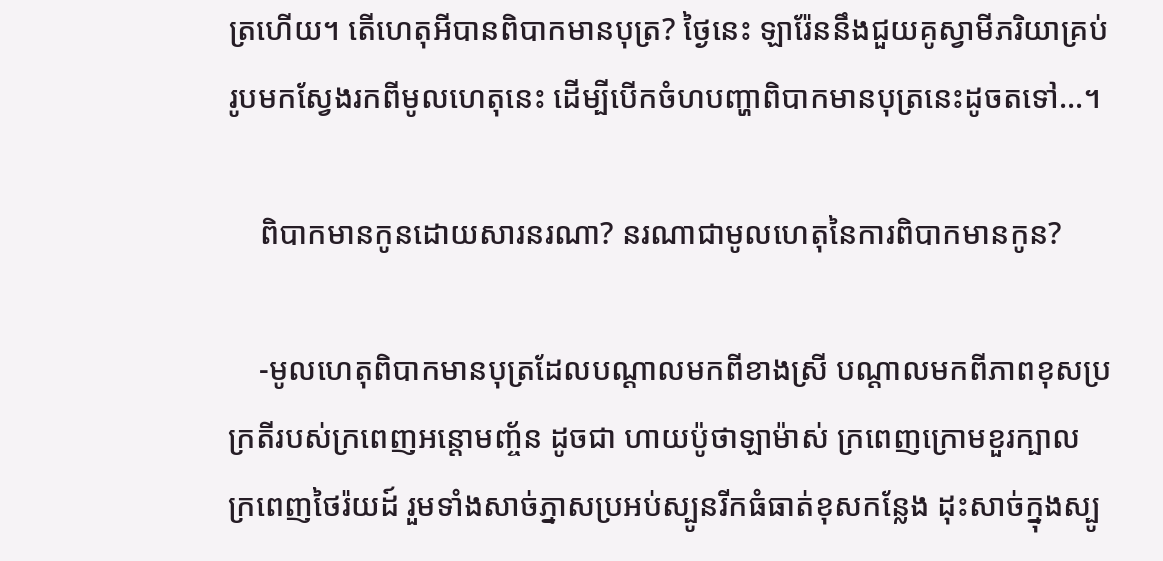ត្រហើយ។ តើហេតុអីបានពិបាកមានបុត្រ? ថ្ងៃនេះ ឡារ៉ែននឹងជួយគូស្វាមីភរិយាគ្រប់រូបមកស្វែងរកពីមូលហេតុនេះ ដើម្បីបើកចំហបញ្ហាពិបាកមានបុត្រនេះដូចតទៅ…។

    ពិបាកមានកូនដោយសារនរណា? នរណាជាមូលហេតុនៃការពិបាកមានកូន?

    -មូលហេតុពិបាកមានបុត្រដែលបណ្ដាលមកពីខាងស្រី បណ្ដាលមកពីភាពខុសប្រក្រតីរបស់ក្រពេញអន្តោមញ្ច័ន ដូចជា ហាយប៉ូថាឡាម៉ាស់ ក្រពេញក្រោមខួរក្បាល ក្រពេញថៃរ៉យដ៍ រួមទាំងសាច់ភ្នាសប្រអប់ស្បូនរីកធំធាត់ខុសកន្លែង ដុះសាច់ក្នុងស្បូ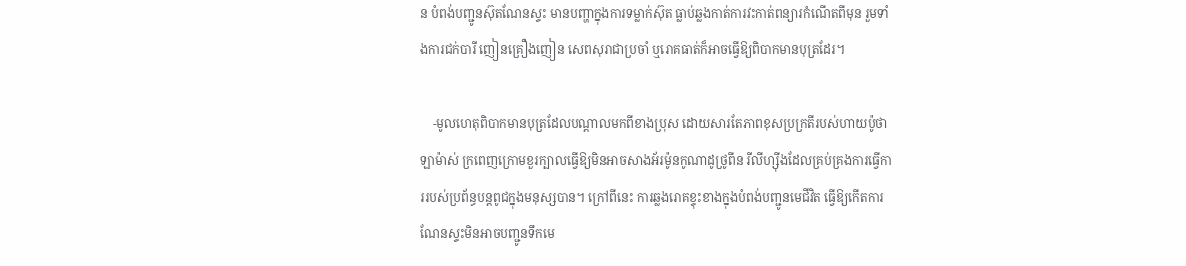ន បំពង់បញ្ជូនស៊ុតណែនស្ទះ មានបញ្ហាក្នុងការទម្លាក់ស៊ុត ធ្លាប់ឆ្លងកាត់ការវះកាត់ពន្យារកំណើតពីមុន រួមទាំងការជក់បារី ញៀនគ្រឿងញៀន សេពសុរាជាប្រចាំ ឬរោគធាត់ក៏អាចធ្វើឱ្យពិបាកមានបុត្រដែរ។

    -មូលហេតុពិបាកមានបុត្រដែលបណ្ដាលមកពីខាងប្រុស ដោយសារតែភាពខុសប្រក្រតីរបស់ហាយប៉ូថាឡាម៉ាស់ ក្រពេញក្រោមខួរក្បាលធ្វើឱ្យមិនអាចសាងអ័រម៉ូនកូណាដូថ្រូពីន រីលីហ្ស៊ីងដែលគ្រប់គ្រងការធ្វើការរបស់ប្រព័ន្ធបន្តពូជក្នុងមនុស្សបាន។ ក្រៅពីនេះ ការឆ្លងរោគខ្ទុះខាងក្នុងបំពង់បញ្ជូនមេជីវិត ធ្វើឱ្យកើតការណែនស្ទះមិនអាចបញ្ជូនទឹកមេ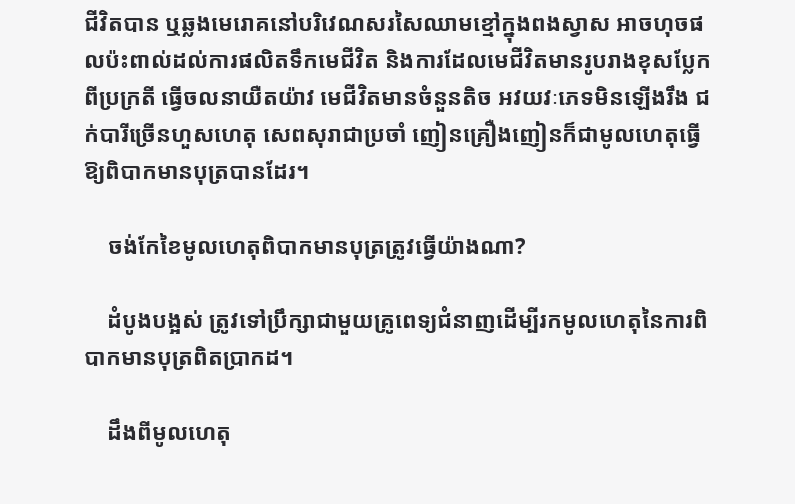ជីវិតបាន ឬឆ្លងមេរោគនៅបរិវេណសរសៃឈាមខ្មៅក្នុងពងស្វាស អាចហុចផលប៉ះពាល់ដល់ការផលិតទឹកមេជីវិត និងការដែលមេជីវិតមានរូបរាងខុសប្លែកពីប្រក្រតី ធ្វើចលនាយឺតយ៉ាវ មេជីវិតមានចំនួនតិច អវយវៈភេទមិនឡើងរឹង ជក់បារីច្រើនហួសហេតុ សេពសុរាជាប្រចាំ ញៀនគ្រឿងញៀនក៏ជាមូលហេតុធ្វើឱ្យពិបាកមានបុត្របានដែរ។

    ចង់កែខៃមូលហេតុពិបាកមានបុត្រត្រូវធ្វើយ៉ាងណា?

    ដំបូងបង្អស់ ត្រូវទៅប្រឹក្សាជាមួយគ្រូពេទ្យជំនាញដើម្បីរកមូលហេតុនៃការពិបាកមានបុត្រពិតប្រាកដ។

    ដឹងពីមូលហេតុ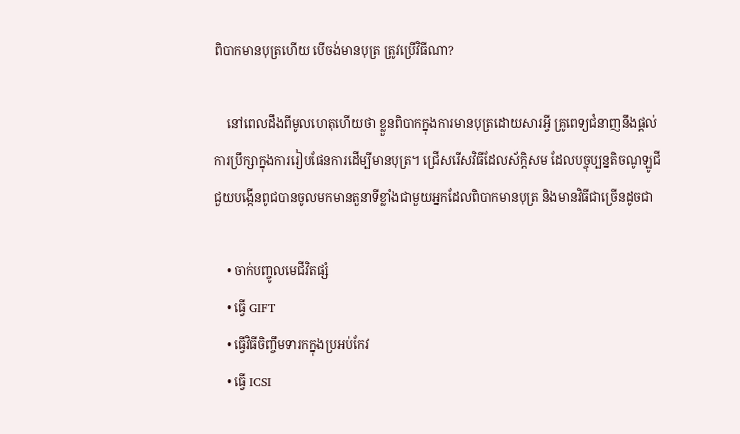ពិបាកមានបុត្រហើយ បើចង់មានបុត្រ ត្រូវប្រើវិធីណា?

    នៅពេលដឹងពីមូលហេតុហើយថា ខ្លួនពិបាកក្នុងការមានបុត្រដោយសារអ្វី គ្រូពេទ្យជំនាញនឹងផ្ដល់ការប្រឹក្សាក្នុងការរៀបផែនការដើម្បីមានបុត្រ។ ជ្រើសរើសវិធីដែលស័ក្តិសម ដែលបច្ចុប្បន្នតិចណូឡូជីជួយបង្កើនពូជបានចូលមកមានតួនាទីខ្លាំងជាមួយអ្នកដែលពិបាកមានបុត្រ និងមានវិធីជាច្រើនដូចជា

    • ចាក់បញ្ចូលមេជីវិតផ្សំ
    • ធ្វើ GIFT
    • ធ្វើវិធីចិញ្ចឹមទារកក្នុងប្រអប់កែវ
    • ធ្វើ ICSI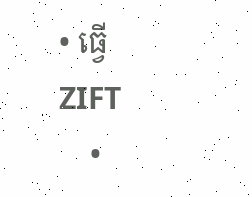• ធ្វើ ZIFT
    •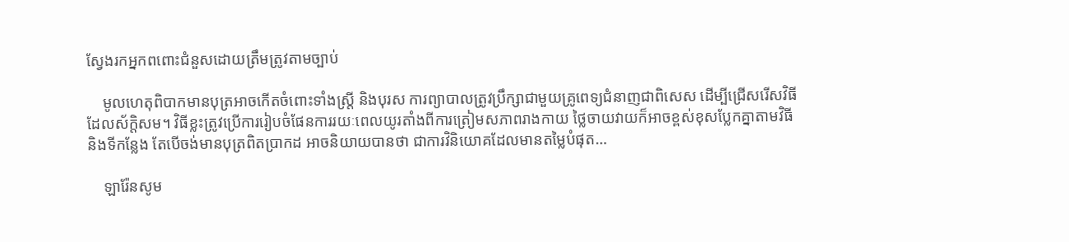ស្វែងរកអ្នកពពោះជំនួសដោយត្រឹមត្រូវតាមច្បាប់

    មូលហេតុពិបាកមានបុត្រអាចកើតចំពោះទាំងស្រ្តី និងបុរស ការព្យាបាលត្រូវប្រឹក្សាជាមួយគ្រូពេទ្យជំនាញជាពិសេស ដើម្បីជ្រើសរើសវិធីដែលស័ក្តិសម។ វិធីខ្លះត្រូវប្រើការរៀបចំផែនការរយៈពេលយូរតាំងពីការត្រៀមសភាពរាងកាយ ថ្លៃចាយវាយក៏អាចខ្ពស់ខុសប្លែកគ្នាតាមវិធី និងទីកន្លែង តែបើចង់មានបុត្រពិតប្រាកដ អាចនិយាយបានថា ជាការវិនិយោគដែលមានតម្លៃបំផុត…

    ឡារ៉ែនសូម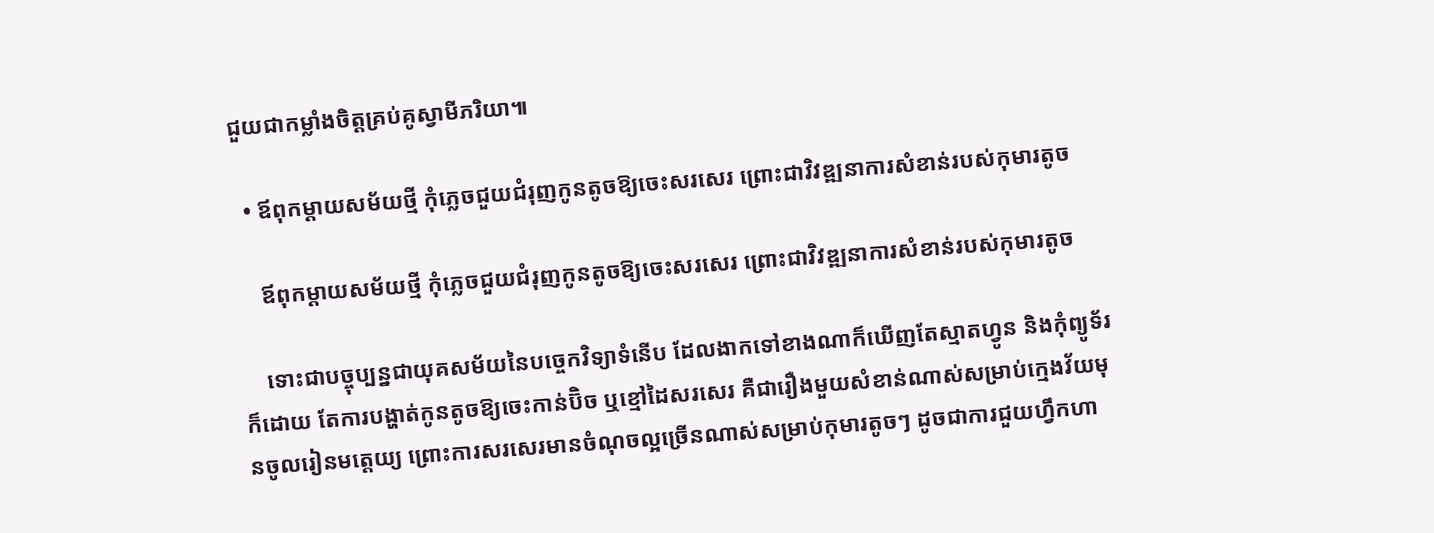ជួយជាកម្លាំងចិត្តគ្រប់គូស្វាមីភរិយា៕

  • ឪពុកម្ដាយសម័យថ្មី កុំភ្លេចជួយជំរុញកូនតូចឱ្យចេះសរសេរ ព្រោះជាវិវឌ្ឍនាការសំខាន់របស់កុមារតូច

    ឪពុកម្ដាយសម័យថ្មី កុំភ្លេចជួយជំរុញកូនតូចឱ្យចេះសរសេរ ព្រោះជាវិវឌ្ឍនាការសំខាន់របស់កុមារតូច

    ទោះជាបច្ចុប្បន្នជាយុគសម័យនៃបច្ចេកវិទ្យាទំនើប ដែលងាកទៅខាងណាក៏ឃើញតែស្មាតហ្វូន និងកុំព្យូទ័រក៏ដោយ តែការបង្ហាត់កូនតូចឱ្យចេះកាន់ប៊ិច ឬខ្មៅដៃសរសេរ គឺជារឿងមួយសំខាន់ណាស់សម្រាប់ក្មេងវ័យមុនចូលរៀនមត្តេយ្យ ព្រោះការសរសេរមានចំណុចល្អច្រើនណាស់សម្រាប់កុមារតូចៗ ដូចជាការជួយហ្វឹកហា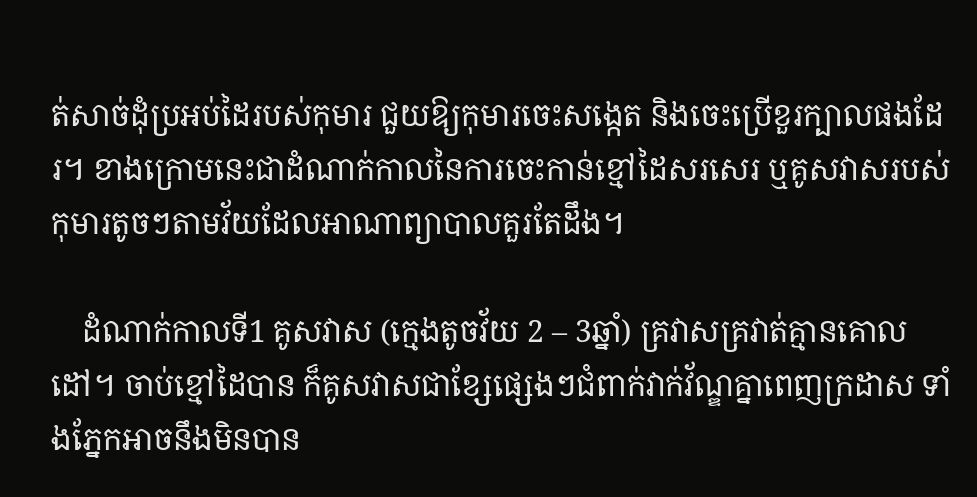ត់សាច់ដុំប្រអប់ដៃរបស់កុមារ ជួយឱ្យកុមារចេះសង្កេត និងចេះប្រើខួរក្បាលផងដែរ។ ខាងក្រោមនេះជាដំណាក់កាលនៃការចេះកាន់ខ្មៅដៃសរសេរ ឬគូសវាសរបស់កុមារតូចៗតាមវ័យដែលអាណាព្យាបាលគួរតែដឹង។

    ដំណាក់កាលទី1 គូសវាស (ក្មេងតូចវ័យ 2 – 3ឆ្នាំ) គ្រវាសគ្រវាត់គ្មានគោលដៅ។ ចាប់ខ្មៅដៃបាន ក៏គូសវាសជាខ្សែផ្សេងៗជំពាក់វាក់វ័ណ្ឌគ្នាពេញក្រដាស ទាំងភ្នែកអាចនឹងមិនបាន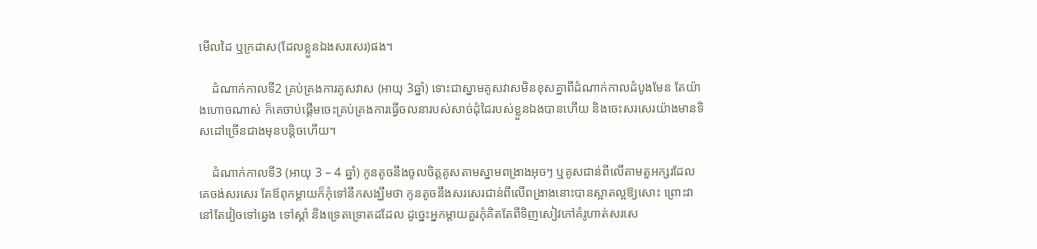មើលដៃ ឬក្រដាស(ដែលខ្លួនឯងសរសេរ)ផង។

    ដំណាក់កាលទី2 គ្រប់គ្រងការគូសវាស (អាយុ 3ឆ្នាំ) ទោះជាស្នាមគូសវាសមិនខុសគ្នាពីដំណាក់កាលដំបូងមែន តែយ៉ាងហោចណាស់ ក៏គេចាប់ផ្តើមចេះគ្រប់គ្រងការធ្វើចលនារបស់សាច់ដុំដៃរបស់ខ្លួនឯងបានហើយ និងចេះសរសេរយ៉ាងមានទិសដៅច្រើនជាងមុនបន្តិចហើយ។

    ដំណាក់កាលទី3 (អាយុ 3 – 4 ឆ្នាំ) កូនតូចនឹងចូលចិត្តគូសតាមស្នាមពង្រាងអុចៗ ឬគូសជាន់ពីលើតាមតួអក្សរដែលគេចង់សរសេរ តែឪពុកម្ដាយក៏កុំទៅនឹកសង្ឃឹមថា កូនតូចនឹងសរសេរជាន់ពីលើពង្រាងនោះបានស្អាតល្អឱ្យសោះ ព្រោះវានៅតែវៀចទៅឆ្វេង ទៅស្តាំ និងទ្រេតទ្រោតដដែល ដូច្នេះអ្នកម្តាយគួរកុំគិតតែពីទិញសៀវភៅគំរូហាត់សរសេ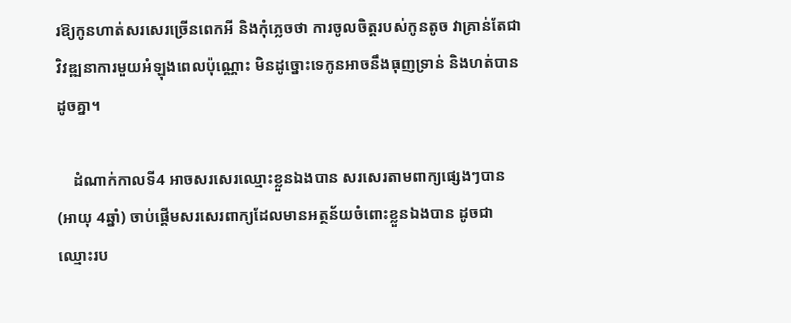រឱ្យកូនហាត់សរសេរច្រើនពេកអី និងកុំភ្លេចថា ការចូលចិត្តរបស់កូនតូច វាគ្រាន់តែជាវិវឌ្ឍនាការមួយអំឡុងពេលប៉ុណ្ណោះ មិនដូច្នោះទេកូនអាចនឹងធុញទ្រាន់ និងហត់បានដូចគ្នា។

    ដំណាក់កាលទី4 អាចសរសេរឈ្មោះខ្លួនឯងបាន សរសេរតាមពាក្យផ្សេងៗបាន (អាយុ 4ឆ្នាំ) ចាប់ផ្តើមសរសេរពាក្យដែលមានអត្ថន័យចំពោះខ្លួនឯងបាន ដូចជាឈ្មោះរប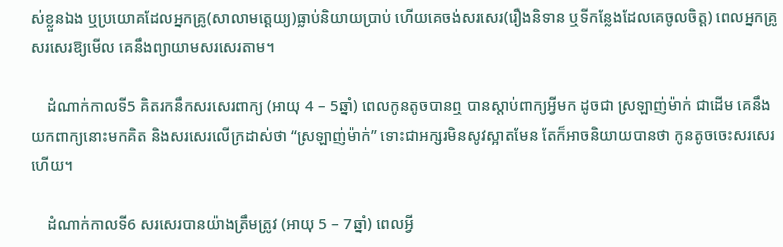ស់ខ្លួនឯង ឬប្រយោគដែលអ្នកគ្រូ(សាលាមត្តេយ្យ)ធ្លាប់និយាយប្រាប់ ហើយគេចង់សរសេរ(រឿងនិទាន ឬទីកន្លែងដែលគេចូលចិត្ត) ពេលអ្នកគ្រូសរសេរឱ្យមើល គេនឹងព្យាយាមសរសេរតាម។

    ដំណាក់កាលទី5 គិតរកនឹកសរសេរពាក្យ (អាយុ 4 – 5ឆ្នាំ) ពេលកូនតូចបានឮ បានស្តាប់ពាក្យអ្វីមក ដូចជា ស្រឡាញ់ម៉ាក់ ជាដើម គេនឹងយកពាក្យនោះមកគិត និងសរសេរលើក្រដាស់ថា “ស្រឡាញ់ម៉ាក់” ទោះជាអក្សរមិនសូវស្អាតមែន តែក៏អាចនិយាយបានថា កូនតូចចេះសរសេរហើយ។

    ដំណាក់កាលទី6 សរសេរបានយ៉ាងត្រឹមត្រូវ (អាយុ 5 – 7ឆ្នាំ) ពេលអ្វី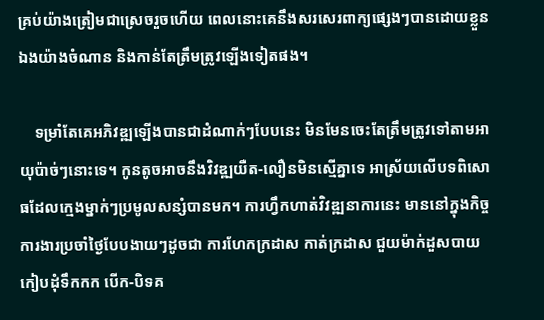គ្រប់យ៉ាងត្រៀមជាស្រេចរួចហើយ ពេលនោះគេនឹងសរសេរពាក្យផ្សេងៗបានដោយខ្លួនឯងយ៉ាងចំណាន និងកាន់តែត្រឹមត្រូវឡើងទៀតផង។

    ទម្រាំតែគេអភិវឌ្ឍឡើងបានជាដំណាក់ៗបែបនេះ មិនមែនចេះតែត្រឹមត្រូវទៅតាមអាយុប៉ាច់ៗនោះទេ។ កូនតូចអាចនឹងវិវឌ្ឍយឺត-លឿនមិនស្មើគ្នាទេ អាស្រ័យលើបទពិសោធដែលក្មេងម្នាក់ៗប្រមូលសន្សំបានមក។ ការហ្វឹកហាត់វិវឌ្ឍនាការនេះ មាននៅក្នុងកិច្ចការងារប្រចាំថ្ងៃបែបងាយៗដូចជា ការហែកក្រដាស កាត់ក្រដាស ជួយម៉ាក់ដួសបាយ កៀបដុំទឹកកក បើក-បិទគ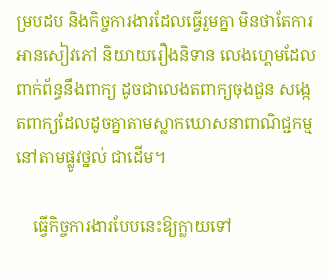ម្របដប និងកិច្ចការងារដែលធ្វើរួមគ្នា មិនថាតែការអានសៀវភៅ និយាយរឿងនិទាន លេងហ្គេមដែលពាក់ព័ន្ធនឹងពាក្យ ដូចជាលេងតពាក្យចុងជួន សង្កេតពាក្យដែលដូចគ្នាតាមស្លាកឃោសនាពាណិជ្ជកម្មនៅតាមផ្លូវថ្នល់ ជាដើម។

    ធ្វើកិច្ចការងារបែបនេះឱ្យក្លាយទៅ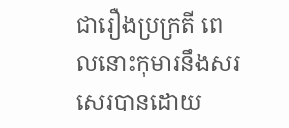ជារឿងប្រក្រតី ពេលនោះកុមារនឹងសរសេរបានដោយ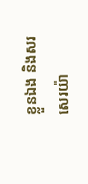ខ្លួនឯង និងសរសេរយ៉ា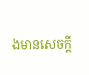ងមានសេចក្តី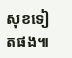សុខទៀតផង៕